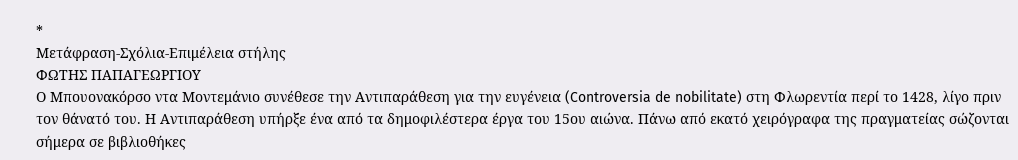*
Μετάφραση-Σχόλια-Επιμέλεια στήλης
ΦΩΤΗΣ ΠΑΠΑΓΕΩΡΓΙΟΥ
Ο Μπουονακόρσο ντα Μοντεμάνιο συνέθεσε την Αντιπαράθεση για την ευγένεια (Controversia de nobilitate) στη Φλωρεντία περί το 1428, λίγο πριν τον θάνατό του. Η Αντιπαράθεση υπήρξε ένα από τα δημοφιλέστερα έργα του 15ου αιώνα. Πάνω από εκατό χειρόγραφα της πραγματείας σώζονται σήμερα σε βιβλιοθήκες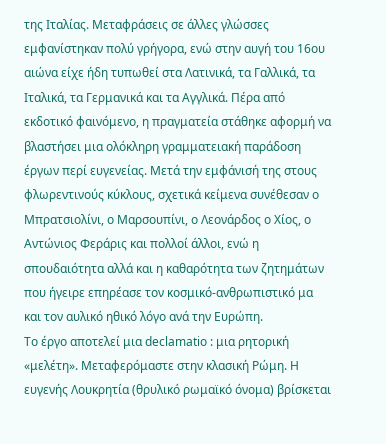της Ιταλίας. Μεταφράσεις σε άλλες γλώσσες εμφανίστηκαν πολύ γρήγορα, ενώ στην αυγή του 16ου αιώνα είχε ήδη τυπωθεί στα Λατινικά, τα Γαλλικά, τα Ιταλικά, τα Γερμανικά και τα Αγγλικά. Πέρα από εκδοτικό φαινόμενο, η πραγματεία στάθηκε αφορμή να βλαστήσει μια ολόκληρη γραμματειακή παράδοση έργων περί ευγενείας. Μετά την εμφάνισή της στους φλωρεντινούς κύκλους, σχετικά κείμενα συνέθεσαν ο Μπρατσιολίνι, ο Μαρσουπίνι, ο Λεονάρδος ο Χίος, ο Αντώνιος Φεράρις και πολλοί άλλοι, ενώ η σπουδαιότητα αλλά και η καθαρότητα των ζητημάτων που ήγειρε επηρέασε τον κοσμικό-ανθρωπιστικό μα και τον αυλικό ηθικό λόγο ανά την Ευρώπη.
Το έργο αποτελεί μια declamatio : μια ρητορική «μελέτη». Μεταφερόμαστε στην κλασική Ρώμη. Η ευγενής Λουκρητία (θρυλικό ρωμαϊκό όνομα) βρίσκεται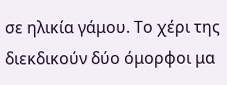σε ηλικία γάμου. Το χέρι της διεκδικούν δύο όμορφοι μα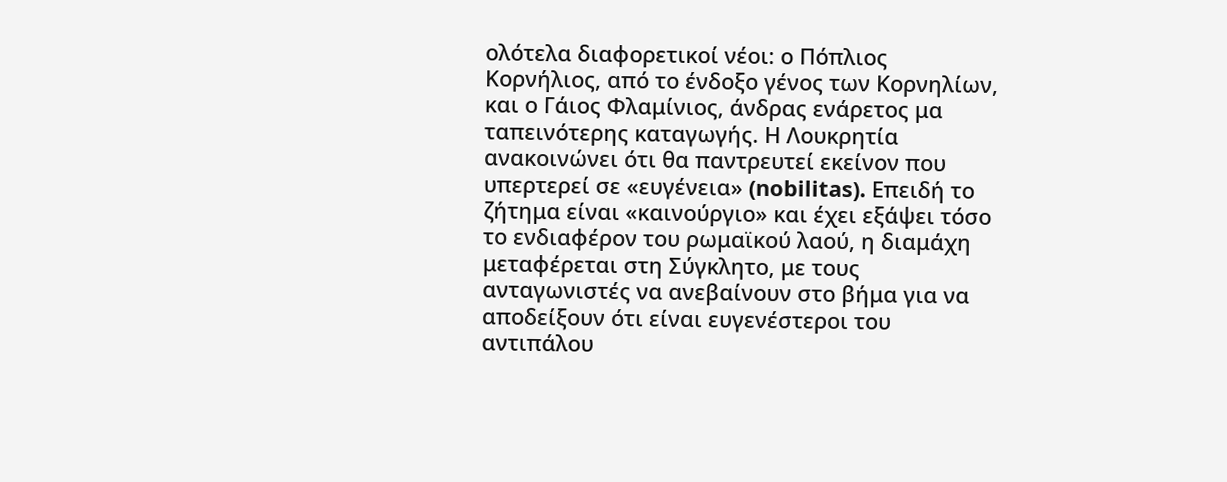ολότελα διαφορετικοί νέοι: ο Πόπλιος Κορνήλιος, από το ένδοξο γένος των Κορνηλίων, και ο Γάιος Φλαμίνιος, άνδρας ενάρετος μα ταπεινότερης καταγωγής. Η Λουκρητία ανακοινώνει ότι θα παντρευτεί εκείνον που υπερτερεί σε «ευγένεια» (nobilitas). Επειδή το ζήτημα είναι «καινούργιο» και έχει εξάψει τόσο το ενδιαφέρον του ρωμαϊκού λαού, η διαμάχη μεταφέρεται στη Σύγκλητο, με τους ανταγωνιστές να ανεβαίνουν στο βήμα για να αποδείξουν ότι είναι ευγενέστεροι του αντιπάλου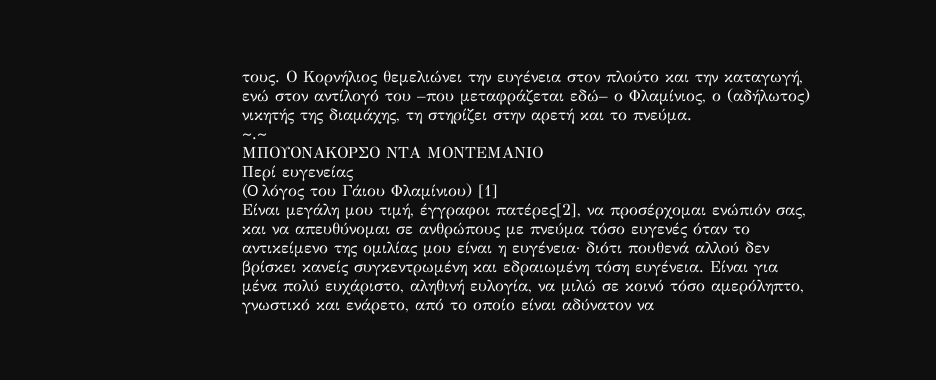τους. Ο Κορνήλιος θεμελιώνει την ευγένεια στον πλούτο και την καταγωγή, ενώ στον αντίλογό του –που μεταφράζεται εδώ– ο Φλαμίνιος, ο (αδήλωτος) νικητής της διαμάχης, τη στηρίζει στην αρετή και το πνεύμα.
~.~
ΜΠΟΥΟΝΑΚΟΡΣΟ ΝΤΑ ΜΟΝΤΕΜΑΝΙΟ
Περί ευγενείας
(O λόγος του Γάιου Φλαμίνιου) [1]
Είναι μεγάλη μου τιμή, έγγραφοι πατέρες[2], να προσέρχομαι ενώπιόν σας, και να απευθύνομαι σε ανθρώπους με πνεύμα τόσο ευγενές όταν το αντικείμενο της ομιλίας μου είναι η ευγένεια· διότι πουθενά αλλού δεν βρίσκει κανείς συγκεντρωμένη και εδραιωμένη τόση ευγένεια. Είναι για μένα πολύ ευχάριστο, αληθινή ευλογία, να μιλώ σε κοινό τόσο αμερόληπτο, γνωστικό και ενάρετο, από το οποίο είναι αδύνατον να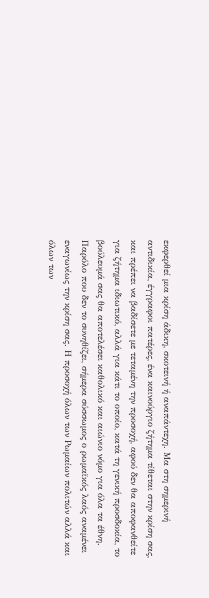εκφερθεί μια κρίση άδικη, σκοτεινή ή αναπάντεχη. Μα στη σημερινή αντιδικία, έγγραφοι πατέρες, ένα καινούργιο ζήτημα τίθεται στην κρίση σας, και πρέπει να βαδίσετε με τεταμένη την προσοχή, αφού δεν θα αποφανθείτε για ζήτημα ιδιωτικό, αλλά για κάτι το οποίο, κατά τη γενική προσδοκία, το βούλευμά σας θα αποτελέσει καθολικό και αιώνιο νόμο για όλα τα έθνη. Παρόλο που δεν το συνηθίζει, σήμερα σύσσωμος ο ρωμαϊκός λαός αναμένει εναγωνίως την κρίση σας. Η προσοχή όλων των Ρωμαίων πολιτών αλλά και όλων των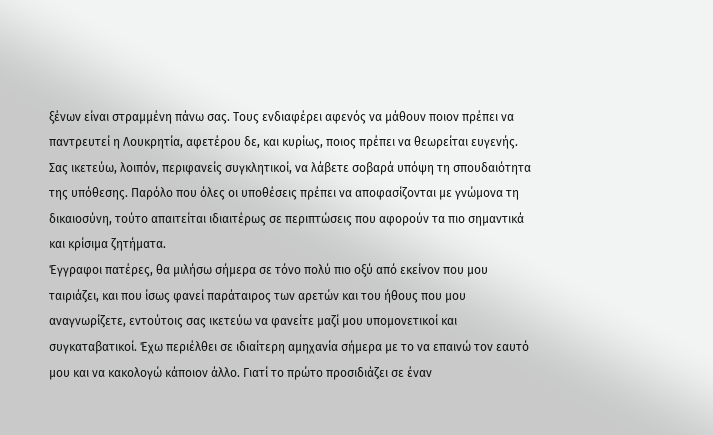ξένων είναι στραμμένη πάνω σας. Τους ενδιαφέρει αφενός να μάθουν ποιον πρέπει να παντρευτεί η Λουκρητία, αφετέρου δε, και κυρίως, ποιος πρέπει να θεωρείται ευγενής. Σας ικετεύω, λοιπόν, περιφανείς συγκλητικοί, να λάβετε σοβαρά υπόψη τη σπουδαιότητα της υπόθεσης. Παρόλο που όλες οι υποθέσεις πρέπει να αποφασίζονται με γνώμονα τη δικαιοσύνη, τούτο απαιτείται ιδιαιτέρως σε περιπτώσεις που αφορούν τα πιο σημαντικά και κρίσιμα ζητήματα.
Έγγραφοι πατέρες, θα μιλήσω σήμερα σε τόνο πολύ πιο οξύ από εκείνον που μου ταιριάζει, και που ίσως φανεί παράταιρος των αρετών και του ήθους που μου αναγνωρίζετε, εντούτοις σας ικετεύω να φανείτε μαζί μου υπομονετικοί και συγκαταβατικοί. Έχω περιέλθει σε ιδιαίτερη αμηχανία σήμερα με το να επαινώ τον εαυτό μου και να κακολογώ κάποιον άλλο. Γιατί το πρώτο προσιδιάζει σε έναν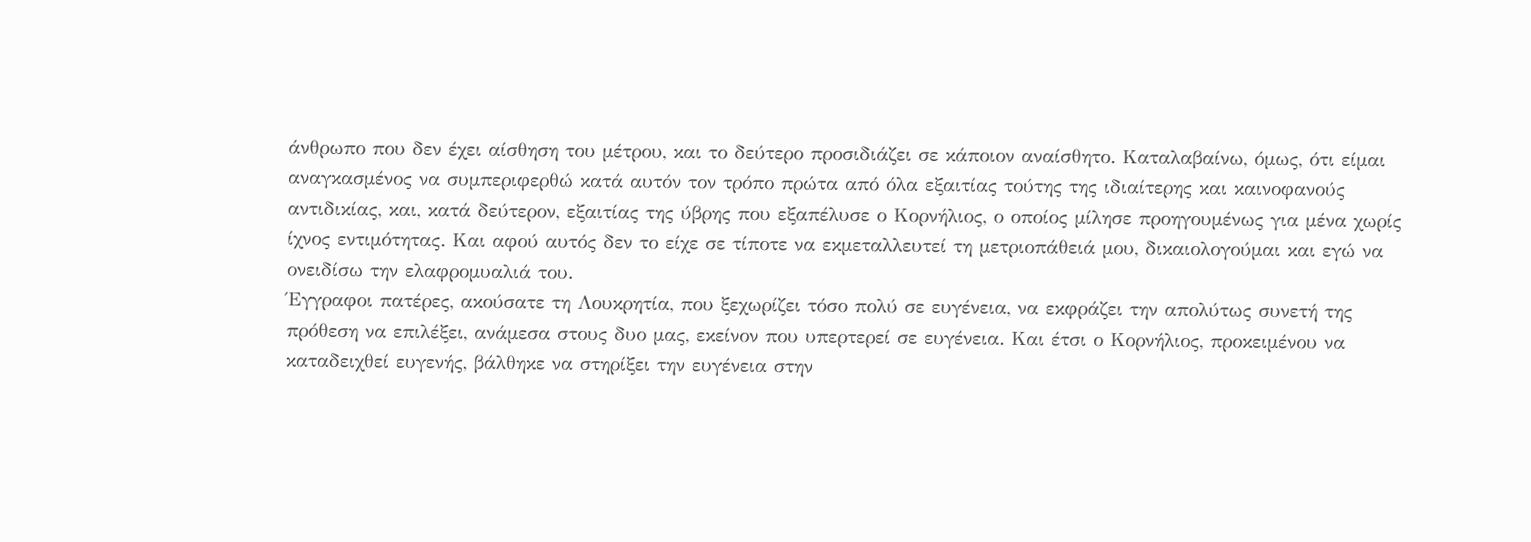άνθρωπο που δεν έχει αίσθηση του μέτρου, και το δεύτερο προσιδιάζει σε κάποιον αναίσθητο. Καταλαβαίνω, όμως, ότι είμαι αναγκασμένος να συμπεριφερθώ κατά αυτόν τον τρόπο πρώτα από όλα εξαιτίας τούτης της ιδιαίτερης και καινοφανούς αντιδικίας, και, κατά δεύτερον, εξαιτίας της ύβρης που εξαπέλυσε ο Κορνήλιος, ο οποίος μίλησε προηγουμένως για μένα χωρίς ίχνος εντιμότητας. Και αφού αυτός δεν το είχε σε τίποτε να εκμεταλλευτεί τη μετριοπάθειά μου, δικαιολογούμαι και εγώ να ονειδίσω την ελαφρομυαλιά του.
Έγγραφοι πατέρες, ακούσατε τη Λουκρητία, που ξεχωρίζει τόσο πολύ σε ευγένεια, να εκφράζει την απολύτως συνετή της πρόθεση να επιλέξει, ανάμεσα στους δυο μας, εκείνον που υπερτερεί σε ευγένεια. Και έτσι ο Κορνήλιος, προκειμένου να καταδειχθεί ευγενής, βάλθηκε να στηρίξει την ευγένεια στην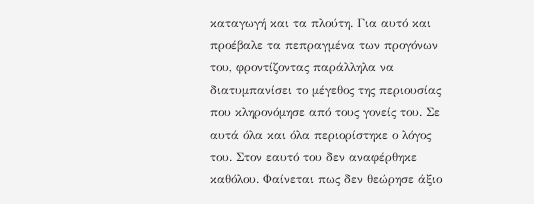καταγωγή και τα πλούτη. Για αυτό και προέβαλε τα πεπραγμένα των προγόνων του, φροντίζοντας παράλληλα να διατυμπανίσει το μέγεθος της περιουσίας που κληρονόμησε από τους γονείς του. Σε αυτά όλα και όλα περιορίστηκε ο λόγος του. Στον εαυτό του δεν αναφέρθηκε καθόλου. Φαίνεται πως δεν θεώρησε άξιο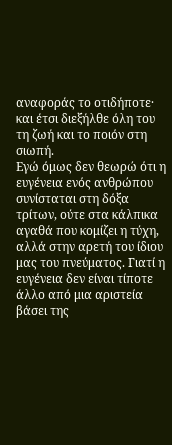αναφοράς το οτιδήποτε· και έτσι διεξήλθε όλη του τη ζωή και το ποιόν στη σιωπή.
Εγώ όμως δεν θεωρώ ότι η ευγένεια ενός ανθρώπου συνίσταται στη δόξα τρίτων, ούτε στα κάλπικα αγαθά που κομίζει η τύχη, αλλά στην αρετή του ίδιου μας του πνεύματος. Γιατί η ευγένεια δεν είναι τίποτε άλλο από μια αριστεία βάσει της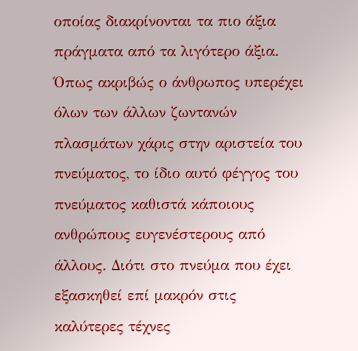οποίας διακρίνονται τα πιο άξια πράγματα από τα λιγότερο άξια. Όπως ακριβώς ο άνθρωπος υπερέχει όλων των άλλων ζωντανών πλασμάτων χάρις στην αριστεία του πνεύματος, το ίδιο αυτό φέγγος του πνεύματος καθιστά κάποιους ανθρώπους ευγενέστερους από άλλους. Διότι στο πνεύμα που έχει εξασκηθεί επί μακρόν στις καλύτερες τέχνες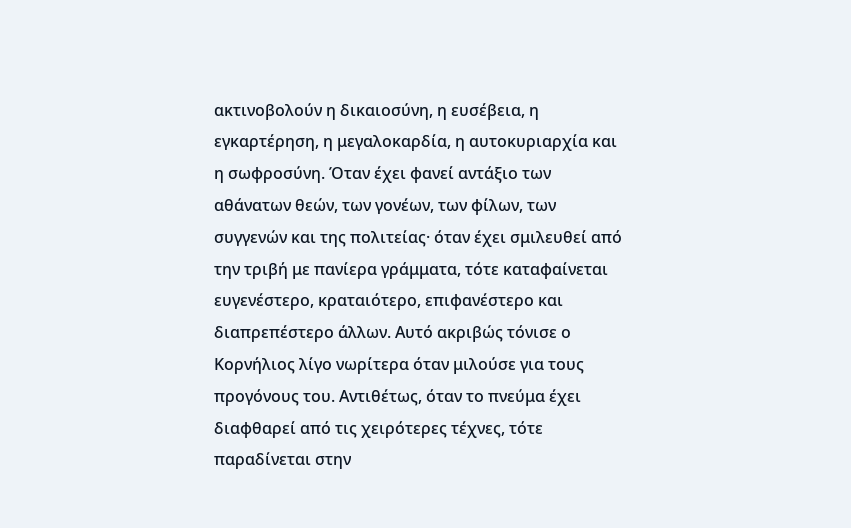ακτινοβολούν η δικαιοσύνη, η ευσέβεια, η εγκαρτέρηση, η μεγαλοκαρδία, η αυτοκυριαρχία και η σωφροσύνη. Όταν έχει φανεί αντάξιο των αθάνατων θεών, των γονέων, των φίλων, των συγγενών και της πολιτείας· όταν έχει σμιλευθεί από την τριβή με πανίερα γράμματα, τότε καταφαίνεται ευγενέστερο, κραταιότερο, επιφανέστερο και διαπρεπέστερο άλλων. Αυτό ακριβώς τόνισε ο Κορνήλιος λίγο νωρίτερα όταν μιλούσε για τους προγόνους του. Αντιθέτως, όταν το πνεύμα έχει διαφθαρεί από τις χειρότερες τέχνες, τότε παραδίνεται στην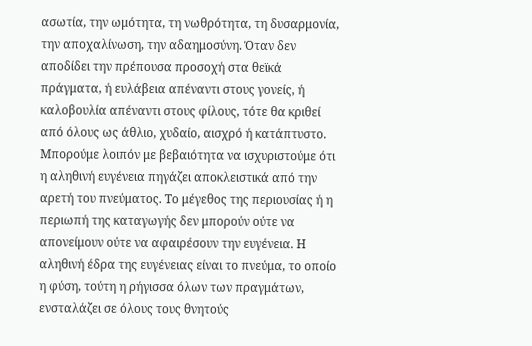ασωτία, την ωμότητα, τη νωθρότητα, τη δυσαρμονία, την αποχαλίνωση, την αδαημοσύνη. Όταν δεν αποδίδει την πρέπουσα προσοχή στα θεϊκά πράγματα, ή ευλάβεια απέναντι στους γονείς, ή καλοβουλία απέναντι στους φίλους, τότε θα κριθεί από όλους ως άθλιο, χυδαίο, αισχρό ή κατάπτυστο. Μπορούμε λοιπόν με βεβαιότητα να ισχυριστούμε ότι η αληθινή ευγένεια πηγάζει αποκλειστικά από την αρετή του πνεύματος. Το μέγεθος της περιουσίας ή η περιωπή της καταγωγής δεν μπορούν ούτε να απονείμουν ούτε να αφαιρέσουν την ευγένεια. Η αληθινή έδρα της ευγένειας είναι το πνεύμα, το οποίο η φύση, τούτη η ρήγισσα όλων των πραγμάτων, ενσταλάζει σε όλους τους θνητούς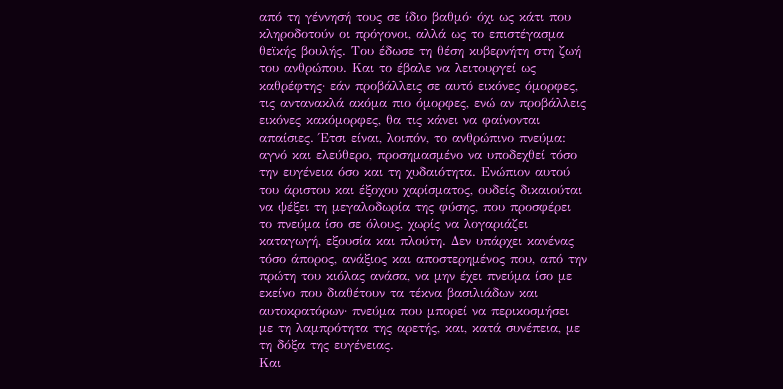από τη γέννησή τους σε ίδιο βαθμό· όχι ως κάτι που κληροδοτούν οι πρόγονοι, αλλά ως το επιστέγασμα θεϊκής βουλής. Του έδωσε τη θέση κυβερνήτη στη ζωή του ανθρώπου. Και το έβαλε να λειτουργεί ως καθρέφτης· εάν προβάλλεις σε αυτό εικόνες όμορφες, τις αντανακλά ακόμα πιο όμορφες, ενώ αν προβάλλεις εικόνες κακόμορφες, θα τις κάνει να φαίνονται απαίσιες. Έτσι είναι, λοιπόν, το ανθρώπινο πνεύμα: αγνό και ελεύθερο, προσημασμένο να υποδεχθεί τόσο την ευγένεια όσο και τη χυδαιότητα. Ενώπιον αυτού του άριστου και έξοχου χαρίσματος, ουδείς δικαιούται να ψέξει τη μεγαλοδωρία της φύσης, που προσφέρει το πνεύμα ίσο σε όλους, χωρίς να λογαριάζει καταγωγή, εξουσία και πλούτη. Δεν υπάρχει κανένας τόσο άπορος, ανάξιος και αποστερημένος που, από την πρώτη του κιόλας ανάσα, να μην έχει πνεύμα ίσο με εκείνο που διαθέτουν τα τέκνα βασιλιάδων και αυτοκρατόρων· πνεύμα που μπορεί να περικοσμήσει με τη λαμπρότητα της αρετής, και, κατά συνέπεια, με τη δόξα της ευγένειας.
Και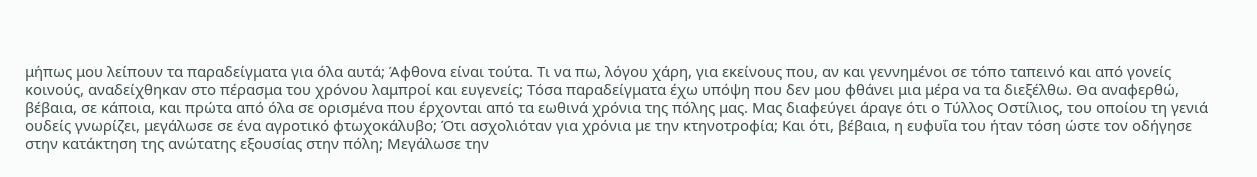μήπως μου λείπουν τα παραδείγματα για όλα αυτά; Άφθονα είναι τούτα. Τι να πω, λόγου χάρη, για εκείνους που, αν και γεννημένοι σε τόπο ταπεινό και από γονείς κοινούς, αναδείχθηκαν στο πέρασμα του χρόνου λαμπροί και ευγενείς; Τόσα παραδείγματα έχω υπόψη που δεν μου φθάνει μια μέρα να τα διεξέλθω. Θα αναφερθώ, βέβαια, σε κάποια, και πρώτα από όλα σε ορισμένα που έρχονται από τα εωθινά χρόνια της πόλης μας. Μας διαφεύγει άραγε ότι ο Τύλλος Οστίλιος, του οποίου τη γενιά ουδείς γνωρίζει, μεγάλωσε σε ένα αγροτικό φτωχοκάλυβο; Ότι ασχολιόταν για χρόνια με την κτηνοτροφία; Και ότι, βέβαια, η ευφυΐα του ήταν τόση ώστε τον οδήγησε στην κατάκτηση της ανώτατης εξουσίας στην πόλη; Μεγάλωσε την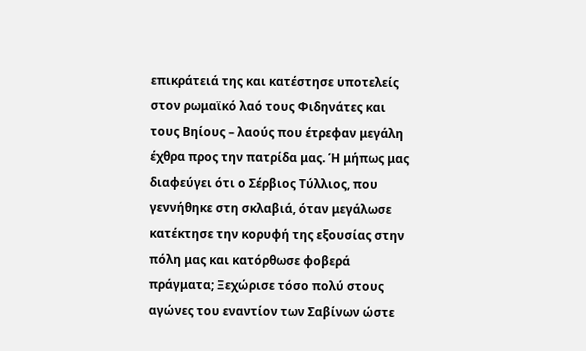επικράτειά της και κατέστησε υποτελείς στον ρωμαϊκό λαό τους Φιδηνάτες και τους Βηίους – λαούς που έτρεφαν μεγάλη έχθρα προς την πατρίδα μας. Ή μήπως μας διαφεύγει ότι ο Σέρβιος Τύλλιος, που γεννήθηκε στη σκλαβιά, όταν μεγάλωσε κατέκτησε την κορυφή της εξουσίας στην πόλη μας και κατόρθωσε φοβερά πράγματα; Ξεχώρισε τόσο πολύ στους αγώνες του εναντίον των Σαβίνων ώστε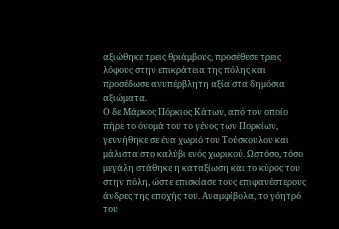αξιώθηκε τρεις θριάμβους, προσέθεσε τρεις λόφους στην επικράτεια της πόλης και προσέδωσε ανυπέρβλητη αξία στα δημόσια αξιώματα.
Ο δε Μάρκος Πόρκιος Κάτων, από τον οποίο πήρε το όνομά του το γένος των Πορκίων, γεννήθηκε σε ένα χωριό του Τούσκουλου και μάλιστα στο καλύβι ενός χωρικού. Ωστόσο, τόσο μεγάλη στάθηκε η καταξίωση και το κύρος του στην πόλη, ώστε επισκίασε τους επιφανέστερους άνδρες της εποχής του. Αναμφίβολα, το γόητρό του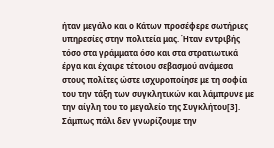ήταν μεγάλο και ο Κάτων προσέφερε σωτήριες υπηρεσίες στην πολιτεία μας. Ήταν εντριβής τόσο στα γράμματα όσο και στα στρατιωτικά έργα και έχαιρε τέτοιου σεβασμού ανάμεσα στους πολίτες ώστε ισχυροποίησε με τη σοφία του την τάξη των συγκλητικών και λάμπρυνε με την αίγλη του το μεγαλείο της Συγκλήτου[3]. Σάμπως πάλι δεν γνωρίζουμε την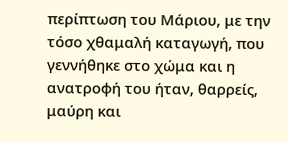περίπτωση του Μάριου, με την τόσο χθαμαλή καταγωγή, που γεννήθηκε στο χώμα και η ανατροφή του ήταν, θαρρείς, μαύρη και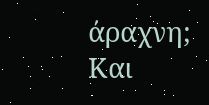άραχνη; Και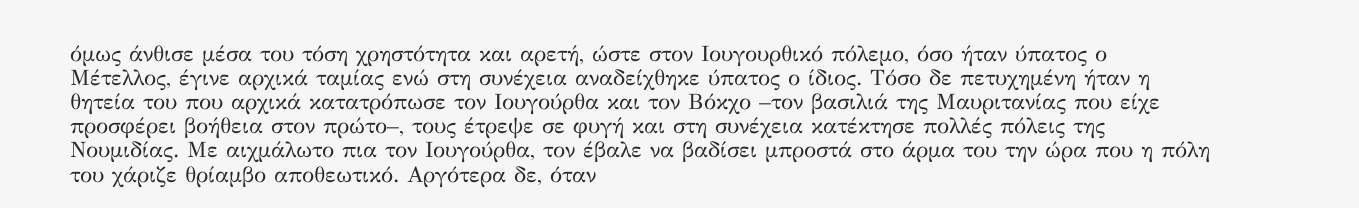όμως άνθισε μέσα του τόση χρηστότητα και αρετή, ώστε στον Ιουγουρθικό πόλεμο, όσο ήταν ύπατος ο Μέτελλος, έγινε αρχικά ταμίας ενώ στη συνέχεια αναδείχθηκε ύπατος ο ίδιος. Τόσο δε πετυχημένη ήταν η θητεία του που αρχικά κατατρόπωσε τον Ιουγούρθα και τον Βόκχο –τον βασιλιά της Μαυριτανίας που είχε προσφέρει βοήθεια στον πρώτο–, τους έτρεψε σε φυγή και στη συνέχεια κατέκτησε πολλές πόλεις της Νουμιδίας. Με αιχμάλωτο πια τον Ιουγούρθα, τον έβαλε να βαδίσει μπροστά στο άρμα του την ώρα που η πόλη του χάριζε θρίαμβο αποθεωτικό. Αργότερα δε, όταν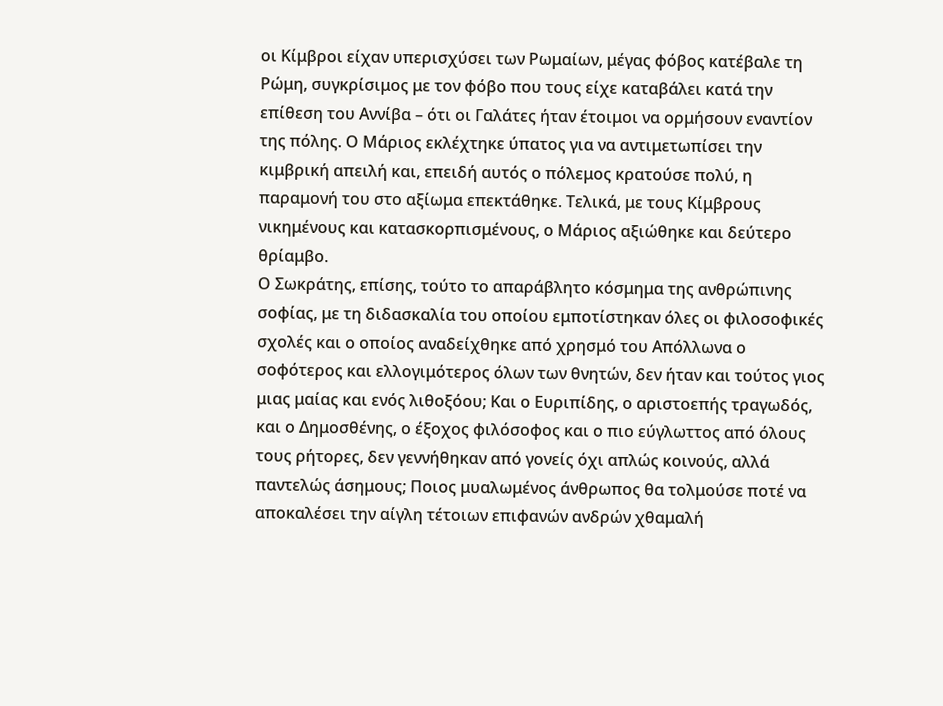οι Κίμβροι είχαν υπερισχύσει των Ρωμαίων, μέγας φόβος κατέβαλε τη Ρώμη, συγκρίσιμος με τον φόβο που τους είχε καταβάλει κατά την επίθεση του Αννίβα – ότι οι Γαλάτες ήταν έτοιμοι να ορμήσουν εναντίον της πόλης. Ο Μάριος εκλέχτηκε ύπατος για να αντιμετωπίσει την κιμβρική απειλή και, επειδή αυτός ο πόλεμος κρατούσε πολύ, η παραμονή του στο αξίωμα επεκτάθηκε. Τελικά, με τους Κίμβρους νικημένους και κατασκορπισμένους, ο Μάριος αξιώθηκε και δεύτερο θρίαμβο.
Ο Σωκράτης, επίσης, τούτο το απαράβλητο κόσμημα της ανθρώπινης σοφίας, με τη διδασκαλία του οποίου εμποτίστηκαν όλες οι φιλοσοφικές σχολές και ο οποίος αναδείχθηκε από χρησμό του Απόλλωνα ο σοφότερος και ελλογιμότερος όλων των θνητών, δεν ήταν και τούτος γιος μιας μαίας και ενός λιθοξόου; Και ο Ευριπίδης, ο αριστοεπής τραγωδός, και ο Δημοσθένης, ο έξοχος φιλόσοφος και ο πιο εύγλωττος από όλους τους ρήτορες, δεν γεννήθηκαν από γονείς όχι απλώς κοινούς, αλλά παντελώς άσημους; Ποιος μυαλωμένος άνθρωπος θα τολμούσε ποτέ να αποκαλέσει την αίγλη τέτοιων επιφανών ανδρών χθαμαλή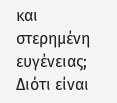και στερημένη ευγένειας; Διότι είναι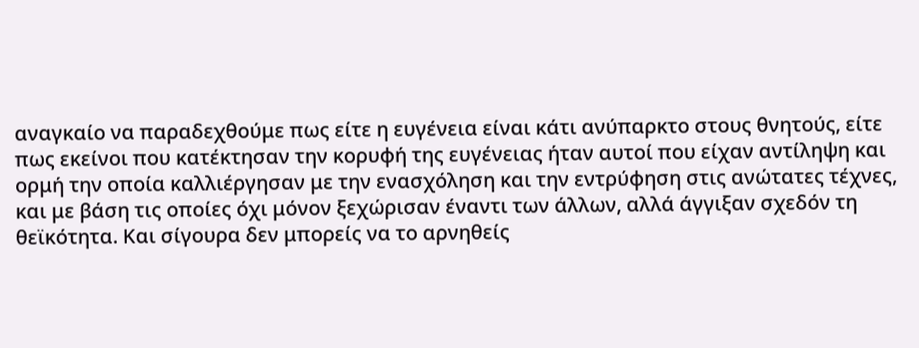αναγκαίο να παραδεχθούμε πως είτε η ευγένεια είναι κάτι ανύπαρκτο στους θνητούς, είτε πως εκείνοι που κατέκτησαν την κορυφή της ευγένειας ήταν αυτοί που είχαν αντίληψη και ορμή την οποία καλλιέργησαν με την ενασχόληση και την εντρύφηση στις ανώτατες τέχνες, και με βάση τις οποίες όχι μόνον ξεχώρισαν έναντι των άλλων, αλλά άγγιξαν σχεδόν τη θεϊκότητα. Και σίγουρα δεν μπορείς να το αρνηθείς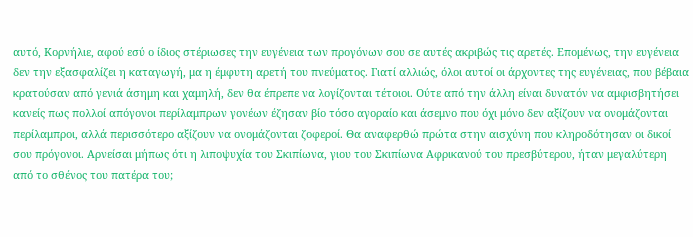αυτό, Κορνήλιε, αφού εσύ ο ίδιος στέριωσες την ευγένεια των προγόνων σου σε αυτές ακριβώς τις αρετές. Επομένως, την ευγένεια δεν την εξασφαλίζει η καταγωγή, μα η έμφυτη αρετή του πνεύματος. Γιατί αλλιώς, όλοι αυτοί οι άρχοντες της ευγένειας, που βέβαια κρατούσαν από γενιά άσημη και χαμηλή, δεν θα έπρεπε να λογίζονται τέτοιοι. Ούτε από την άλλη είναι δυνατόν να αμφισβητήσει κανείς πως πολλοί απόγονοι περίλαμπρων γονέων έζησαν βίο τόσο αγοραίο και άσεμνο που όχι μόνο δεν αξίζουν να ονομάζονται περίλαμπροι, αλλά περισσότερο αξίζουν να ονομάζονται ζοφεροί. Θα αναφερθώ πρώτα στην αισχύνη που κληροδότησαν οι δικοί σου πρόγονοι. Αρνείσαι μήπως ότι η λιποψυχία του Σκιπίωνα, γιου του Σκιπίωνα Αφρικανού του πρεσβύτερου, ήταν μεγαλύτερη από το σθένος του πατέρα του;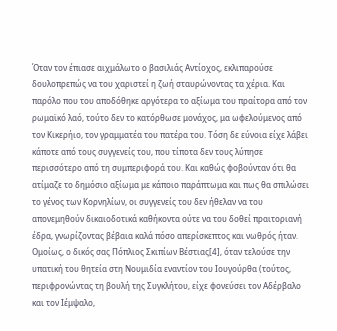Όταν τον έπιασε αιχμάλωτο ο βασιλιάς Αντίοχος, εκλιπαρούσε δουλοπρεπώς να του χαριστεί η ζωή σταυρώνοντας τα χέρια. Και παρόλο που του αποδόθηκε αργότερα το αξίωμα του πραίτορα από τον ρωμαϊκό λαό, τούτο δεν το κατόρθωσε μονάχος, μα ωφελούμενος από τον Κικερήιο, τον γραμματέα του πατέρα του. Τόση δε εύνοια είχε λάβει κάποτε από τους συγγενείς του, που τίποτα δεν τους λύπησε περισσότερο από τη συμπεριφορά του. Και καθώς φοβούνταν ότι θα ατίμαζε το δημόσιο αξίωμα με κάποιο παράπτωμα και πως θα σπιλώσει το γένος των Κορνηλίων, οι συγγενείς του δεν ήθελαν να του απονεμηθούν δικαιοδοτικά καθήκοντα ούτε να του δοθεί πραιτοριανή έδρα, γνωρίζοντας βέβαια καλά πόσο απερίσκεπτος και νωθρός ήταν. Ομοίως, ο δικός σας Πόπλιος Σκιπίων Βέστιας[4], όταν τελούσε την υπατική του θητεία στη Νουμιδία εναντίον του Ιουγούρθα (τούτος, περιφρονώντας τη βουλή της Συγκλήτου, είχε φονεύσει τον Αδέρβαλο και τον Ιέμψαλο,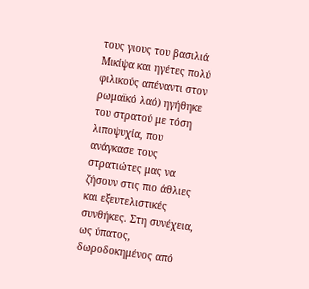τους γιους του βασιλιά Μικίψα και ηγέτες πολύ φιλικούς απέναντι στον ρωμαϊκό λαό) ηγήθηκε του στρατού με τόση λιποψυχία, που ανάγκασε τους στρατιώτες μας να ζήσουν στις πιο άθλιες και εξευτελιστικές συνθήκες. Στη συνέχεια, ως ύπατος, δωροδοκημένος από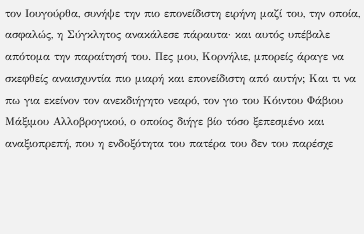τον Ιουγούρθα, συνήψε την πιο επονείδιστη ειρήνη μαζί του, την οποία, ασφαλώς, η Σύγκλητος ανακάλεσε πάραυτα· και αυτός υπέβαλε απότομα την παραίτησή του. Πες μου, Κορνήλιε, μπορείς άραγε να σκεφθείς αναισχυντία πιο μιαρή και επονείδιστη από αυτήν; Και τι να πω για εκείνον τον ανεκδιήγητο νεαρό, τον γιο του Κόιντου Φάβιου Μάξιμου Αλλοβρογικού, ο οποίος διήγε βίο τόσο ξεπεσμένο και αναξιοπρεπή, που η ενδοξότητα του πατέρα του δεν του παρέσχε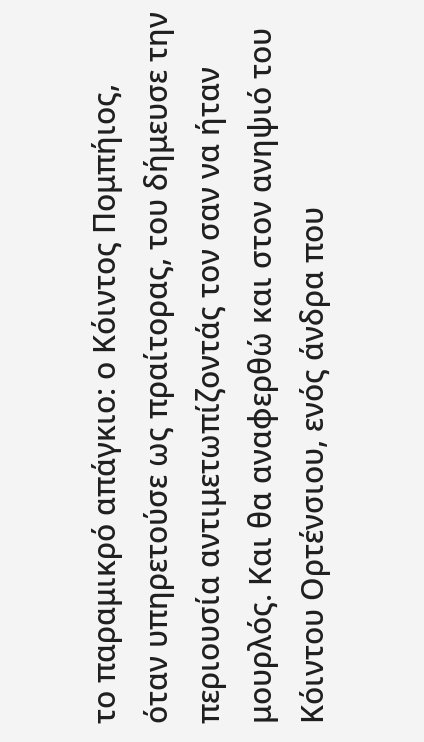το παραμικρό απάγκιο: ο Κόιντος Πομπήιος, όταν υπηρετούσε ως πραίτορας, του δήμευσε την περιουσία αντιμετωπίζοντάς τον σαν να ήταν μουρλός. Και θα αναφερθώ και στον ανηψιό του Κόιντου Ορτένσιου, ενός άνδρα που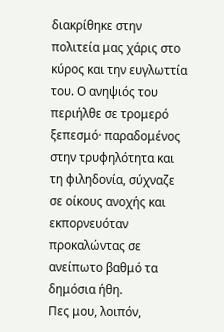διακρίθηκε στην πολιτεία μας χάρις στο κύρος και την ευγλωττία του. Ο ανηψιός του περιήλθε σε τρομερό ξεπεσμό· παραδομένος στην τρυφηλότητα και τη φιληδονία, σύχναζε σε οίκους ανοχής και εκπορνευόταν προκαλώντας σε ανείπωτο βαθμό τα δημόσια ήθη.
Πες μου, λοιπόν,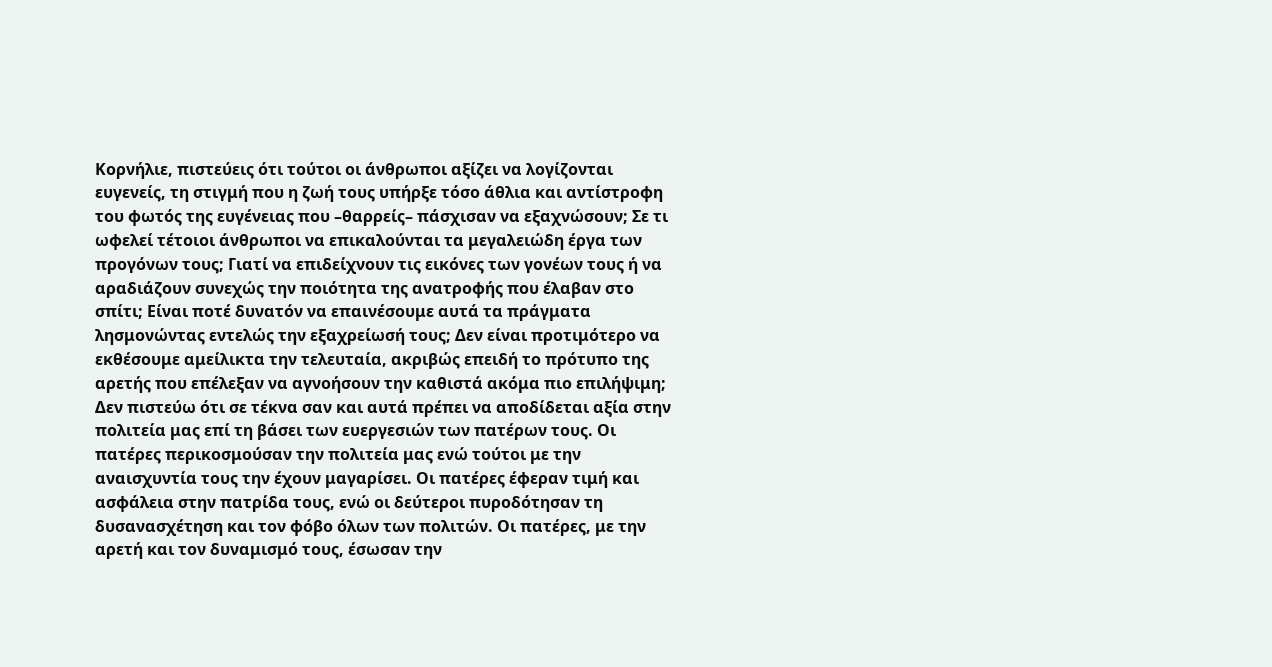Κορνήλιε, πιστεύεις ότι τούτοι οι άνθρωποι αξίζει να λογίζονται ευγενείς, τη στιγμή που η ζωή τους υπήρξε τόσο άθλια και αντίστροφη του φωτός της ευγένειας που –θαρρείς– πάσχισαν να εξαχνώσουν; Σε τι ωφελεί τέτοιοι άνθρωποι να επικαλούνται τα μεγαλειώδη έργα των προγόνων τους; Γιατί να επιδείχνουν τις εικόνες των γονέων τους ή να αραδιάζουν συνεχώς την ποιότητα της ανατροφής που έλαβαν στο σπίτι; Είναι ποτέ δυνατόν να επαινέσουμε αυτά τα πράγματα λησμονώντας εντελώς την εξαχρείωσή τους; Δεν είναι προτιμότερο να εκθέσουμε αμείλικτα την τελευταία, ακριβώς επειδή το πρότυπο της αρετής που επέλεξαν να αγνοήσουν την καθιστά ακόμα πιο επιλήψιμη; Δεν πιστεύω ότι σε τέκνα σαν και αυτά πρέπει να αποδίδεται αξία στην πολιτεία μας επί τη βάσει των ευεργεσιών των πατέρων τους. Οι πατέρες περικοσμούσαν την πολιτεία μας ενώ τούτοι με την αναισχυντία τους την έχουν μαγαρίσει. Οι πατέρες έφεραν τιμή και ασφάλεια στην πατρίδα τους, ενώ οι δεύτεροι πυροδότησαν τη δυσανασχέτηση και τον φόβο όλων των πολιτών. Οι πατέρες, με την αρετή και τον δυναμισμό τους, έσωσαν την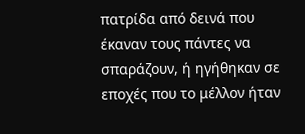πατρίδα από δεινά που έκαναν τους πάντες να σπαράζουν, ή ηγήθηκαν σε εποχές που το μέλλον ήταν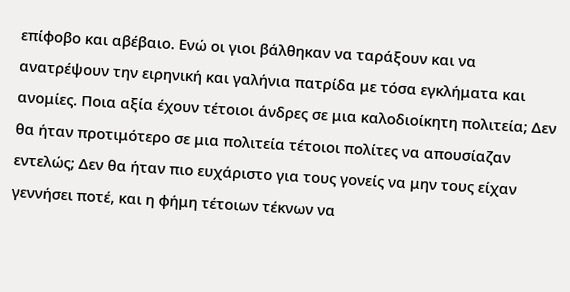επίφοβο και αβέβαιο. Ενώ οι γιοι βάλθηκαν να ταράξουν και να ανατρέψουν την ειρηνική και γαλήνια πατρίδα με τόσα εγκλήματα και ανομίες. Ποια αξία έχουν τέτοιοι άνδρες σε μια καλοδιοίκητη πολιτεία; Δεν θα ήταν προτιμότερο σε μια πολιτεία τέτοιοι πολίτες να απουσίαζαν εντελώς; Δεν θα ήταν πιο ευχάριστο για τους γονείς να μην τους είχαν γεννήσει ποτέ, και η φήμη τέτοιων τέκνων να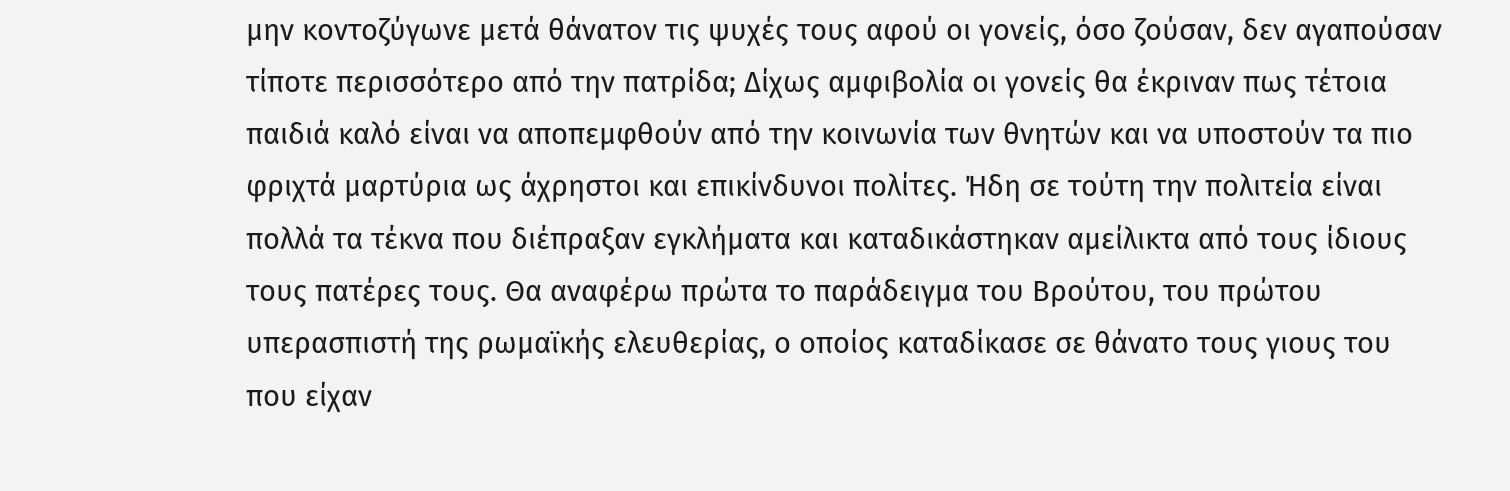μην κοντοζύγωνε μετά θάνατον τις ψυχές τους αφού οι γονείς, όσο ζούσαν, δεν αγαπούσαν τίποτε περισσότερο από την πατρίδα; Δίχως αμφιβολία οι γονείς θα έκριναν πως τέτοια παιδιά καλό είναι να αποπεμφθούν από την κοινωνία των θνητών και να υποστούν τα πιο φριχτά μαρτύρια ως άχρηστοι και επικίνδυνοι πολίτες. Ήδη σε τούτη την πολιτεία είναι πολλά τα τέκνα που διέπραξαν εγκλήματα και καταδικάστηκαν αμείλικτα από τους ίδιους τους πατέρες τους. Θα αναφέρω πρώτα το παράδειγμα του Βρούτου, του πρώτου υπερασπιστή της ρωμαϊκής ελευθερίας, ο οποίος καταδίκασε σε θάνατο τους γιους του που είχαν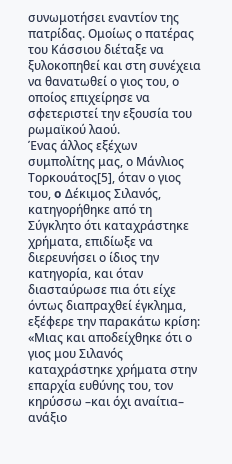συνωμοτήσει εναντίον της πατρίδας. Ομοίως ο πατέρας του Κάσσιου διέταξε να ξυλοκοπηθεί και στη συνέχεια να θανατωθεί ο γιος του, ο οποίος επιχείρησε να σφετεριστεί την εξουσία του ρωμαϊκού λαού.
Ένας άλλος εξέχων συμπολίτης μας, ο Μάνλιος Τορκουάτος[5], όταν ο γιος του, o Δέκιμος Σιλανός, κατηγορήθηκε από τη Σύγκλητο ότι καταχράστηκε χρήματα, επιδίωξε να διερευνήσει ο ίδιος την κατηγορία, και όταν διασταύρωσε πια ότι είχε όντως διαπραχθεί έγκλημα, εξέφερε την παρακάτω κρίση: «Μιας και αποδείχθηκε ότι ο γιος μου Σιλανός καταχράστηκε χρήματα στην επαρχία ευθύνης του, τον κηρύσσω –και όχι αναίτια– ανάξιο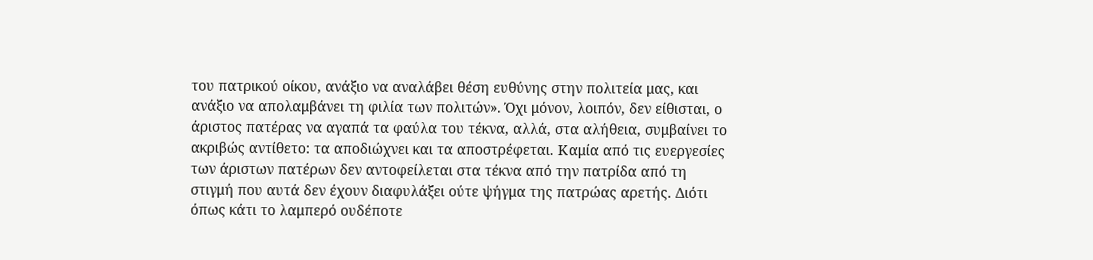του πατρικού οίκου, ανάξιο να αναλάβει θέση ευθύνης στην πολιτεία μας, και ανάξιο να απολαμβάνει τη φιλία των πολιτών». Όχι μόνον, λοιπόν, δεν είθισται, ο άριστος πατέρας να αγαπά τα φαύλα του τέκνα, αλλά, στα αλήθεια, συμβαίνει το ακριβώς αντίθετο: τα αποδιώχνει και τα αποστρέφεται. Καμία από τις ευεργεσίες των άριστων πατέρων δεν αντοφείλεται στα τέκνα από την πατρίδα από τη στιγμή που αυτά δεν έχουν διαφυλάξει ούτε ψήγμα της πατρώας αρετής. Διότι όπως κάτι το λαμπερό ουδέποτε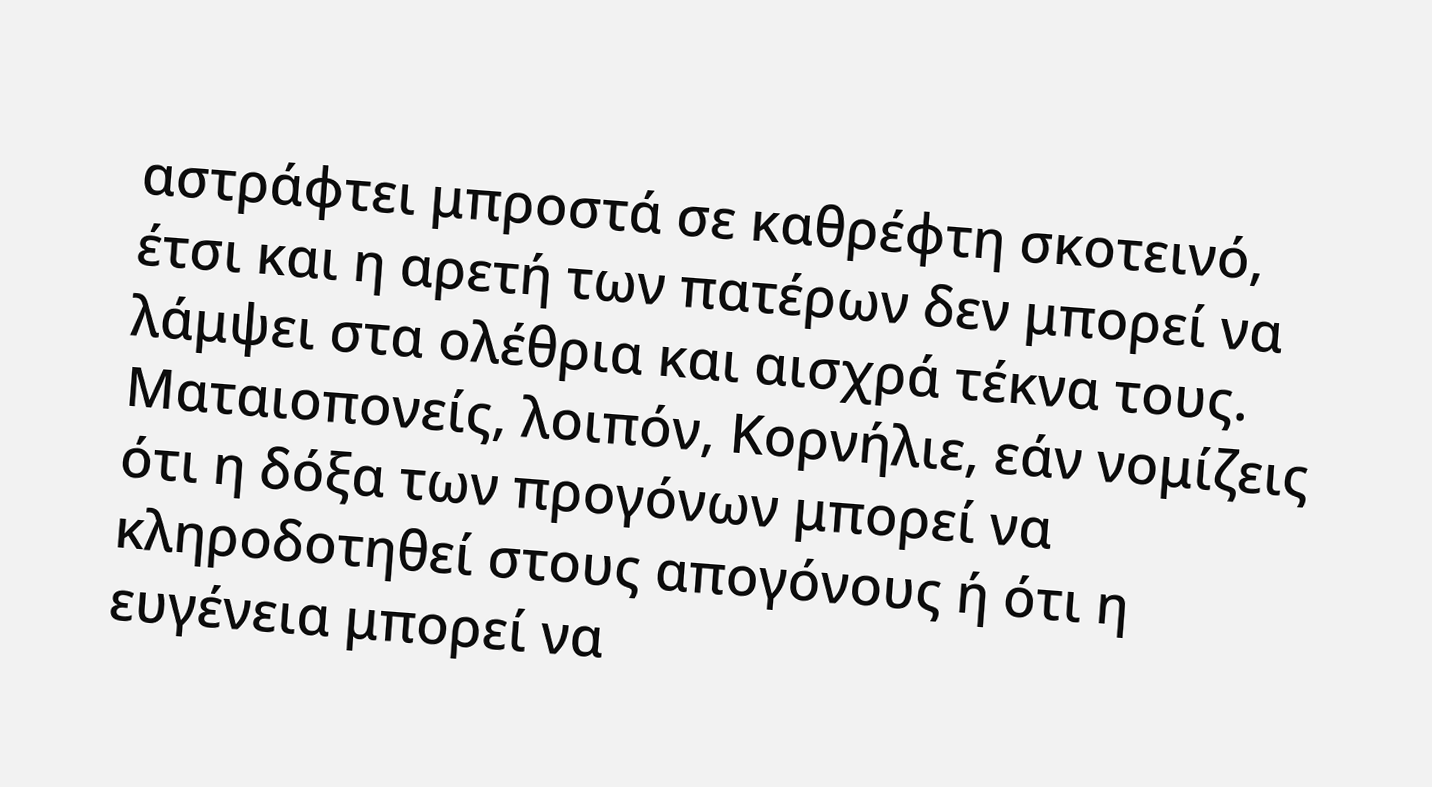αστράφτει μπροστά σε καθρέφτη σκοτεινό, έτσι και η αρετή των πατέρων δεν μπορεί να λάμψει στα ολέθρια και αισχρά τέκνα τους. Ματαιοπονείς, λοιπόν, Κορνήλιε, εάν νομίζεις ότι η δόξα των προγόνων μπορεί να κληροδοτηθεί στους απογόνους ή ότι η ευγένεια μπορεί να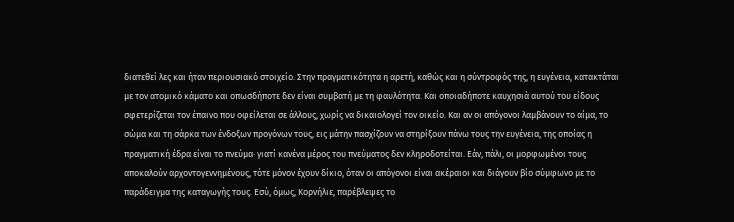διατεθεί λες και ήταν περιουσιακό στοιχείο. Στην πραγματικότητα η αρετή, καθώς και η σύντροφός της, η ευγένεια, κατακτάται με τον ατομικό κάματο και οπωσδήποτε δεν είναι συμβατή με τη φαυλότητα. Και οποιαδήποτε καυχησιά αυτού του είδους σφετερίζεται τον έπαινο που οφείλεται σε άλλους, χωρίς να δικαιολογεί τον οικείο. Και αν οι απόγονοι λαμβάνουν το αίμα, το σώμα και τη σάρκα των ένδοξων προγόνων τους, εις μάτην πασχίζουν να στηρίξουν πάνω τους την ευγένεια, της οποίας η πραγματική έδρα είναι το πνεύμα· γιατί κανένα μέρος του πνεύματος δεν κληροδοτείται. Εάν, πάλι, οι μορφωμένοι τους αποκαλούν αρχοντογεννημένους, τότε μόνον έχουν δίκιο, όταν οι απόγονοι είναι ακέραιοι και διάγουν βίο σύμφωνο με το παράδειγμα της καταγωγής τους. Εσύ, όμως, Κορνήλιε, παρέβλεψες το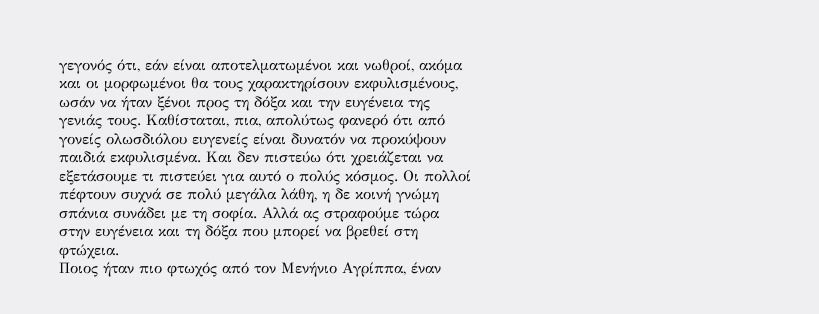γεγονός ότι, εάν είναι αποτελματωμένοι και νωθροί, ακόμα και οι μορφωμένοι θα τους χαρακτηρίσουν εκφυλισμένους, ωσάν να ήταν ξένοι προς τη δόξα και την ευγένεια της γενιάς τους. Καθίσταται, πια, απολύτως φανερό ότι από γονείς ολωσδιόλου ευγενείς είναι δυνατόν να προκύψουν παιδιά εκφυλισμένα. Και δεν πιστεύω ότι χρειάζεται να εξετάσουμε τι πιστεύει για αυτό ο πολύς κόσμος. Οι πολλοί πέφτουν συχνά σε πολύ μεγάλα λάθη, η δε κοινή γνώμη σπάνια συνάδει με τη σοφία. Αλλά ας στραφούμε τώρα στην ευγένεια και τη δόξα που μπορεί να βρεθεί στη φτώχεια.
Ποιος ήταν πιο φτωχός από τον Μενήνιο Αγρίππα, έναν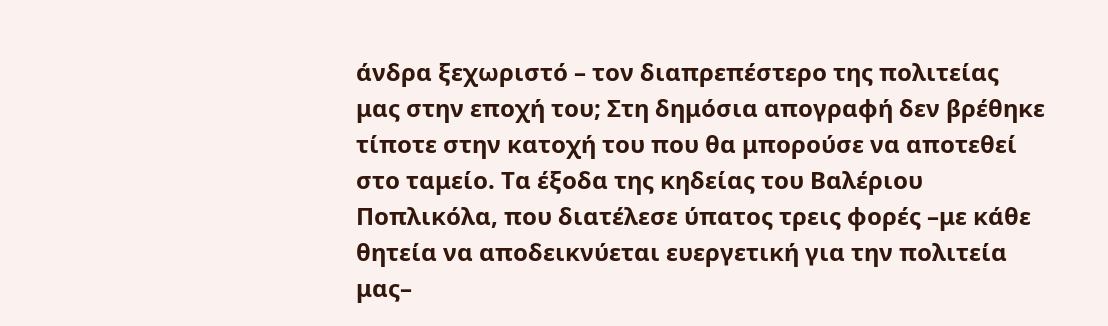άνδρα ξεχωριστό – τον διαπρεπέστερο της πολιτείας μας στην εποχή του; Στη δημόσια απογραφή δεν βρέθηκε τίποτε στην κατοχή του που θα μπορούσε να αποτεθεί στο ταμείο. Τα έξοδα της κηδείας του Βαλέριου Ποπλικόλα, που διατέλεσε ύπατος τρεις φορές –με κάθε θητεία να αποδεικνύεται ευεργετική για την πολιτεία μας–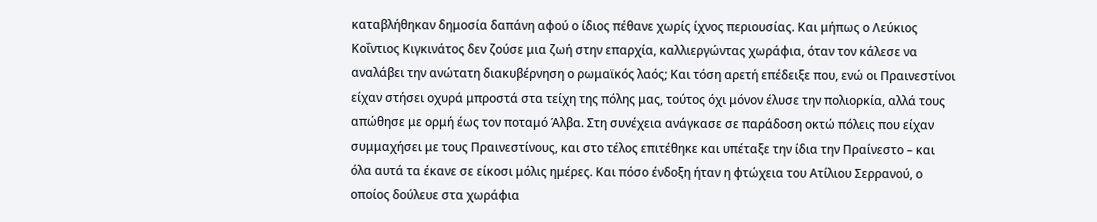καταβλήθηκαν δημοσία δαπάνη αφού ο ίδιος πέθανε χωρίς ίχνος περιουσίας. Και μήπως ο Λεύκιος Κοΐντιος Κιγκινάτος δεν ζούσε μια ζωή στην επαρχία, καλλιεργώντας χωράφια, όταν τον κάλεσε να αναλάβει την ανώτατη διακυβέρνηση ο ρωμαϊκός λαός; Και τόση αρετή επέδειξε που, ενώ οι Πραινεστίνοι είχαν στήσει οχυρά μπροστά στα τείχη της πόλης μας, τούτος όχι μόνον έλυσε την πολιορκία, αλλά τους απώθησε με ορμή έως τον ποταμό Άλβα. Στη συνέχεια ανάγκασε σε παράδοση οκτώ πόλεις που είχαν συμμαχήσει με τους Πραινεστίνους, και στο τέλος επιτέθηκε και υπέταξε την ίδια την Πραίνεστο – και όλα αυτά τα έκανε σε είκοσι μόλις ημέρες. Και πόσο ένδοξη ήταν η φτώχεια του Ατίλιου Σερρανού, ο οποίος δούλευε στα χωράφια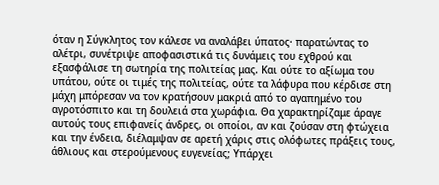όταν η Σύγκλητος τον κάλεσε να αναλάβει ύπατος· παρατώντας το αλέτρι, συνέτριψε αποφασιστικά τις δυνάμεις του εχθρού και εξασφάλισε τη σωτηρία της πολιτείας μας. Και ούτε το αξίωμα του υπάτου, ούτε οι τιμές της πολιτείας, ούτε τα λάφυρα που κέρδισε στη μάχη μπόρεσαν να τον κρατήσουν μακριά από το αγαπημένο του αγροτόσπιτο και τη δουλειά στα χωράφια. Θα χαρακτηρίζαμε άραγε αυτούς τους επιφανείς άνδρες, οι οποίοι, αν και ζούσαν στη φτώχεια και την ένδεια, διέλαμψαν σε αρετή χάρις στις ολόφωτες πράξεις τους, άθλιους και στερούμενους ευγενείας; Υπάρχει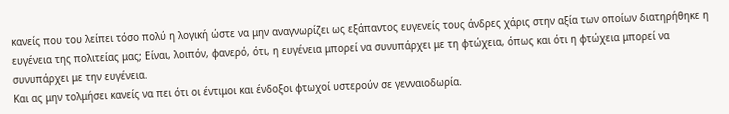κανείς που του λείπει τόσο πολύ η λογική ώστε να μην αναγνωρίζει ως εξάπαντος ευγενείς τους άνδρες χάρις στην αξία των οποίων διατηρήθηκε η ευγένεια της πολιτείας μας; Είναι, λοιπόν, φανερό, ότι, η ευγένεια μπορεί να συνυπάρχει με τη φτώχεια, όπως και ότι η φτώχεια μπορεί να συνυπάρχει με την ευγένεια.
Και ας μην τολμήσει κανείς να πει ότι οι έντιμοι και ένδοξοι φτωχοί υστερούν σε γενναιοδωρία.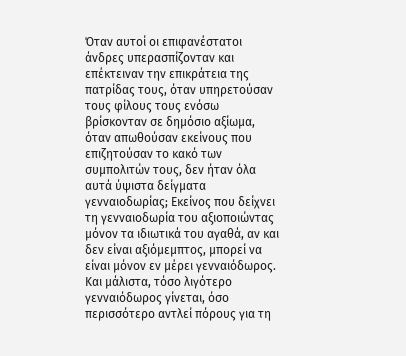Όταν αυτοί οι επιφανέστατοι άνδρες υπερασπίζονταν και επέκτειναν την επικράτεια της πατρίδας τους, όταν υπηρετούσαν τους φίλους τους ενόσω βρίσκονταν σε δημόσιο αξίωμα, όταν απωθούσαν εκείνους που επιζητούσαν το κακό των συμπολιτών τους, δεν ήταν όλα αυτά ύψιστα δείγματα γενναιοδωρίας; Εκείνος που δείχνει τη γενναιοδωρία του αξιοποιώντας μόνον τα ιδιωτικά του αγαθά, αν και δεν είναι αξιόμεμπτος, μπορεί να είναι μόνον εν μέρει γενναιόδωρος. Και μάλιστα, τόσο λιγότερο γενναιόδωρος γίνεται, όσο περισσότερο αντλεί πόρους για τη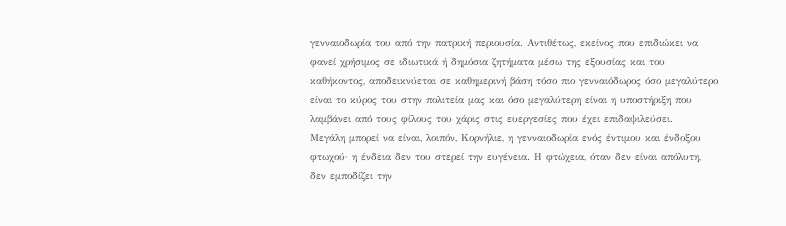γενναιοδωρία του από την πατρική περιουσία. Αντιθέτως, εκείνος που επιδιώκει να φανεί χρήσιμος σε ιδιωτικά ή δημόσια ζητήματα μέσω της εξουσίας και του καθήκοντος, αποδεικνύεται σε καθημερινή βάση τόσο πιο γενναιόδωρος όσο μεγαλύτερο είναι το κύρος του στην πολιτεία μας και όσο μεγαλύτερη είναι η υποστήριξη που λαμβάνει από τους φίλους του χάρις στις ευεργεσίες που έχει επιδαψιλεύσει.
Μεγάλη μπορεί να είναι, λοιπόν, Κορνήλιε, η γενναιοδωρία ενός έντιμου και ένδοξου φτωχού· η ένδεια δεν του στερεί την ευγένεια. Η φτώχεια, όταν δεν είναι απόλυτη, δεν εμποδίζει την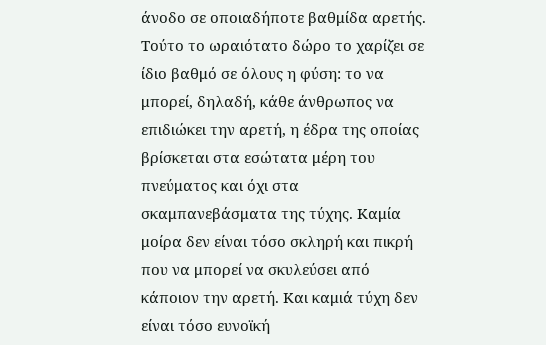άνοδο σε οποιαδήποτε βαθμίδα αρετής. Τούτο το ωραιότατο δώρο το χαρίζει σε ίδιο βαθμό σε όλους η φύση: το να μπορεί, δηλαδή, κάθε άνθρωπος να επιδιώκει την αρετή, η έδρα της οποίας βρίσκεται στα εσώτατα μέρη του πνεύματος και όχι στα σκαμπανεβάσματα της τύχης. Καμία μοίρα δεν είναι τόσο σκληρή και πικρή που να μπορεί να σκυλεύσει από κάποιον την αρετή. Και καμιά τύχη δεν είναι τόσο ευνοϊκή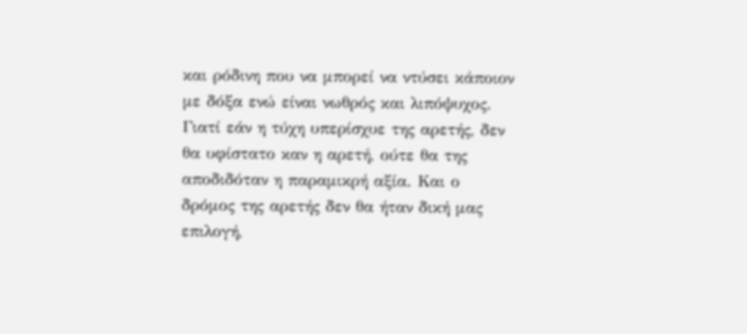και ρόδινη που να μπορεί να ντύσει κάποιον με δόξα ενώ είναι νωθρός και λιπόψυχος. Γιατί εάν η τύχη υπερίσχυε της αρετής, δεν θα υφίστατο καν η αρετή, ούτε θα της αποδιδόταν η παραμικρή αξία. Και ο δρόμος της αρετής δεν θα ήταν δική μας επιλογή,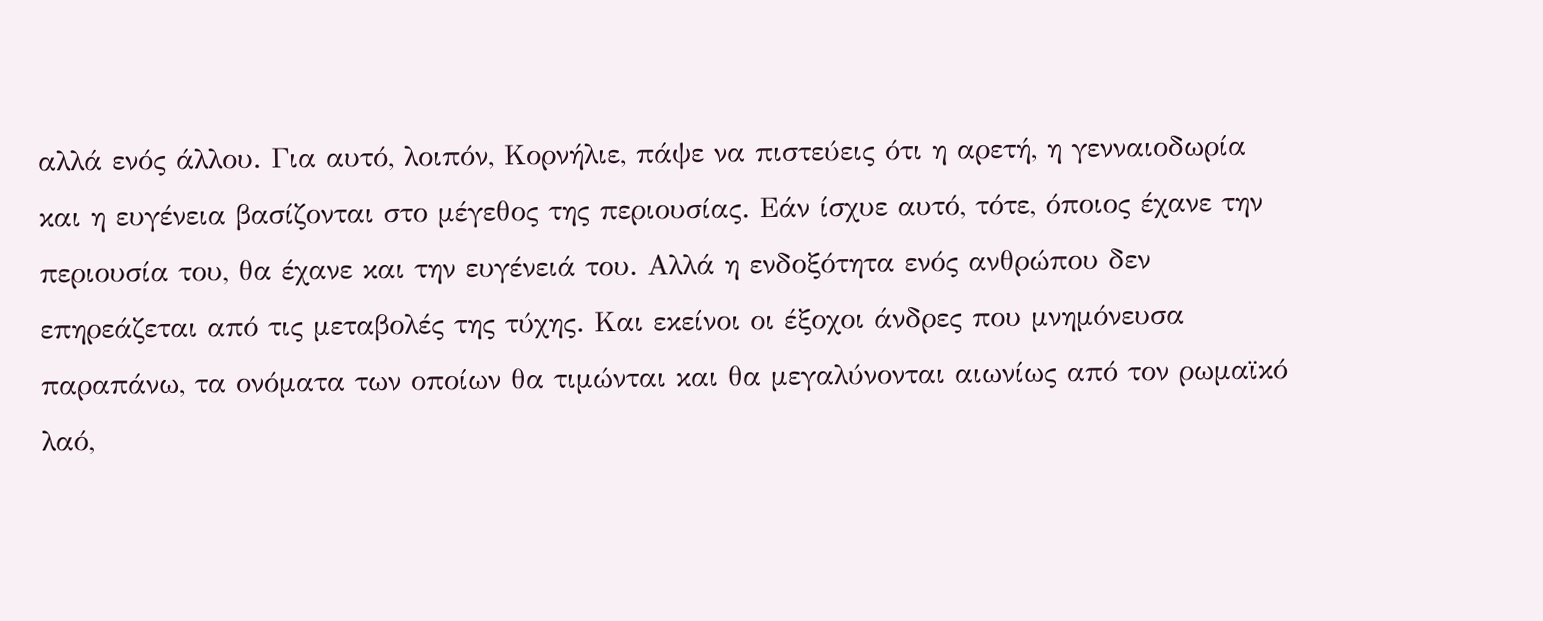αλλά ενός άλλου. Για αυτό, λοιπόν, Κορνήλιε, πάψε να πιστεύεις ότι η αρετή, η γενναιοδωρία και η ευγένεια βασίζονται στο μέγεθος της περιουσίας. Εάν ίσχυε αυτό, τότε, όποιος έχανε την περιουσία του, θα έχανε και την ευγένειά του. Αλλά η ενδοξότητα ενός ανθρώπου δεν επηρεάζεται από τις μεταβολές της τύχης. Και εκείνοι οι έξοχοι άνδρες που μνημόνευσα παραπάνω, τα ονόματα των οποίων θα τιμώνται και θα μεγαλύνονται αιωνίως από τον ρωμαϊκό λαό,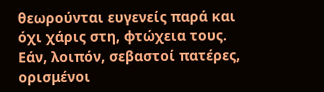θεωρούνται ευγενείς παρά και όχι χάρις στη, φτώχεια τους.
Εάν, λοιπόν, σεβαστοί πατέρες, ορισμένοι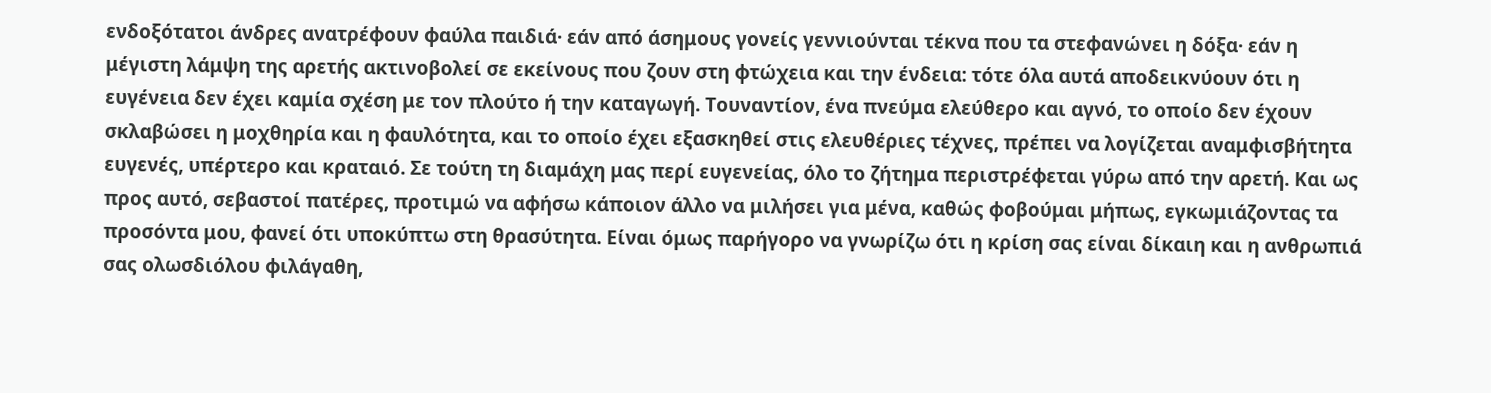ενδοξότατοι άνδρες ανατρέφουν φαύλα παιδιά· εάν από άσημους γονείς γεννιούνται τέκνα που τα στεφανώνει η δόξα· εάν η μέγιστη λάμψη της αρετής ακτινοβολεί σε εκείνους που ζουν στη φτώχεια και την ένδεια: τότε όλα αυτά αποδεικνύουν ότι η ευγένεια δεν έχει καμία σχέση με τον πλούτο ή την καταγωγή. Τουναντίον, ένα πνεύμα ελεύθερο και αγνό, το οποίο δεν έχουν σκλαβώσει η μοχθηρία και η φαυλότητα, και το οποίο έχει εξασκηθεί στις ελευθέριες τέχνες, πρέπει να λογίζεται αναμφισβήτητα ευγενές, υπέρτερο και κραταιό. Σε τούτη τη διαμάχη μας περί ευγενείας, όλο το ζήτημα περιστρέφεται γύρω από την αρετή. Και ως προς αυτό, σεβαστοί πατέρες, προτιμώ να αφήσω κάποιον άλλο να μιλήσει για μένα, καθώς φοβούμαι μήπως, εγκωμιάζοντας τα προσόντα μου, φανεί ότι υποκύπτω στη θρασύτητα. Είναι όμως παρήγορο να γνωρίζω ότι η κρίση σας είναι δίκαιη και η ανθρωπιά σας ολωσδιόλου φιλάγαθη,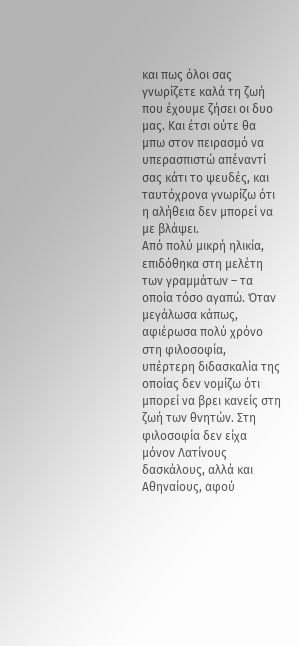και πως όλοι σας γνωρίζετε καλά τη ζωή που έχουμε ζήσει οι δυο μας. Και έτσι ούτε θα μπω στον πειρασμό να υπερασπιστώ απέναντί σας κάτι το ψευδές, και ταυτόχρονα γνωρίζω ότι η αλήθεια δεν μπορεί να με βλάψει.
Από πολύ μικρή ηλικία, επιδόθηκα στη μελέτη των γραμμάτων – τα οποία τόσο αγαπώ. Όταν μεγάλωσα κάπως, αφιέρωσα πολύ χρόνο στη φιλοσοφία, υπέρτερη διδασκαλία της οποίας δεν νομίζω ότι μπορεί να βρει κανείς στη ζωή των θνητών. Στη φιλοσοφία δεν είχα μόνον Λατίνους δασκάλους, αλλά και Αθηναίους, αφού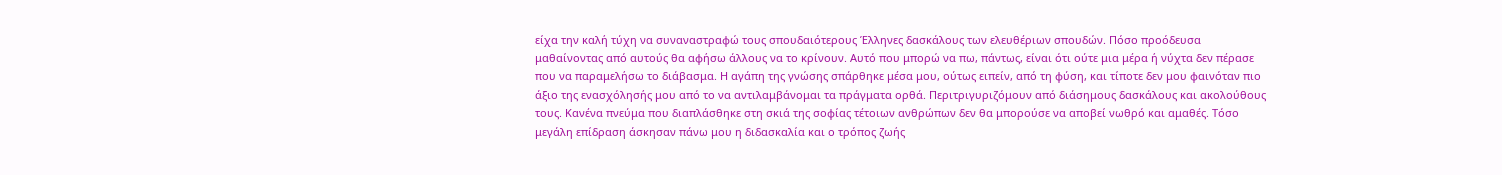είχα την καλή τύχη να συναναστραφώ τους σπουδαιότερους Έλληνες δασκάλους των ελευθέριων σπουδών. Πόσο προόδευσα μαθαίνοντας από αυτούς θα αφήσω άλλους να το κρίνουν. Αυτό που μπορώ να πω, πάντως, είναι ότι ούτε μια μέρα ή νύχτα δεν πέρασε που να παραμελήσω το διάβασμα. Η αγάπη της γνώσης σπάρθηκε μέσα μου, ούτως ειπείν, από τη φύση, και τίποτε δεν μου φαινόταν πιο άξιο της ενασχόλησής μου από το να αντιλαμβάνομαι τα πράγματα ορθά. Περιτριγυριζόμουν από διάσημους δασκάλους και ακολούθους τους. Κανένα πνεύμα που διαπλάσθηκε στη σκιά της σοφίας τέτοιων ανθρώπων δεν θα μπορούσε να αποβεί νωθρό και αμαθές. Τόσο μεγάλη επίδραση άσκησαν πάνω μου η διδασκαλία και ο τρόπος ζωής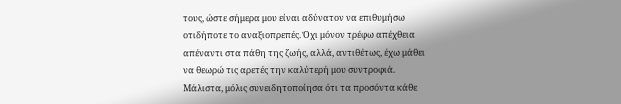τους, ώστε σήμερα μου είναι αδύνατον να επιθυμήσω οτιδήποτε το αναξιοπρεπές. Όχι μόνον τρέφω απέχθεια απέναντι στα πάθη της ζωής, αλλά, αντιθέτως, έχω μάθει να θεωρώ τις αρετές την καλύτερή μου συντροφιά. Μάλιστα, μόλις συνειδητοποίησα ότι τα προσόντα κάθε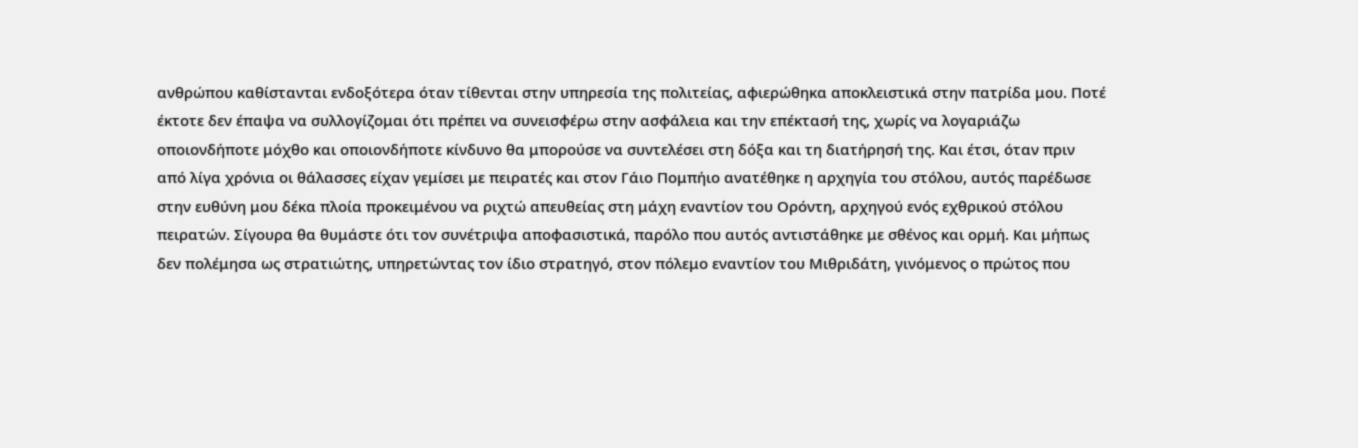ανθρώπου καθίστανται ενδοξότερα όταν τίθενται στην υπηρεσία της πολιτείας, αφιερώθηκα αποκλειστικά στην πατρίδα μου. Ποτέ έκτοτε δεν έπαψα να συλλογίζομαι ότι πρέπει να συνεισφέρω στην ασφάλεια και την επέκτασή της, χωρίς να λογαριάζω οποιονδήποτε μόχθο και οποιονδήποτε κίνδυνο θα μπορούσε να συντελέσει στη δόξα και τη διατήρησή της. Και έτσι, όταν πριν από λίγα χρόνια οι θάλασσες είχαν γεμίσει με πειρατές και στον Γάιο Πομπήιο ανατέθηκε η αρχηγία του στόλου, αυτός παρέδωσε στην ευθύνη μου δέκα πλοία προκειμένου να ριχτώ απευθείας στη μάχη εναντίον του Ορόντη, αρχηγού ενός εχθρικού στόλου πειρατών. Σίγουρα θα θυμάστε ότι τον συνέτριψα αποφασιστικά, παρόλο που αυτός αντιστάθηκε με σθένος και ορμή. Και μήπως δεν πολέμησα ως στρατιώτης, υπηρετώντας τον ίδιο στρατηγό, στον πόλεμο εναντίον του Μιθριδάτη, γινόμενος ο πρώτος που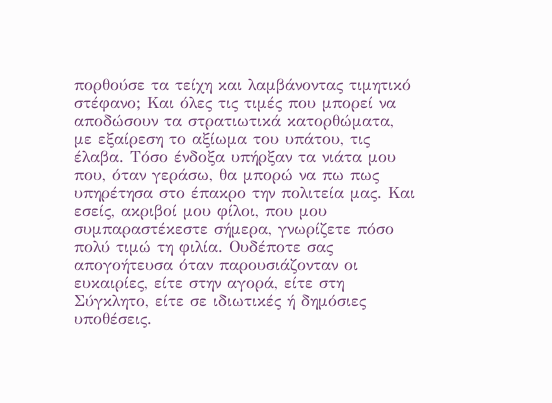πορθούσε τα τείχη και λαμβάνοντας τιμητικό στέφανο; Και όλες τις τιμές που μπορεί να αποδώσουν τα στρατιωτικά κατορθώματα, με εξαίρεση το αξίωμα του υπάτου, τις έλαβα. Τόσο ένδοξα υπήρξαν τα νιάτα μου που, όταν γεράσω, θα μπορώ να πω πως υπηρέτησα στο έπακρο την πολιτεία μας. Και εσείς, ακριβοί μου φίλοι, που μου συμπαραστέκεστε σήμερα, γνωρίζετε πόσο πολύ τιμώ τη φιλία. Ουδέποτε σας απογοήτευσα όταν παρουσιάζονταν οι ευκαιρίες, είτε στην αγορά, είτε στη Σύγκλητο, είτε σε ιδιωτικές ή δημόσιες υποθέσεις.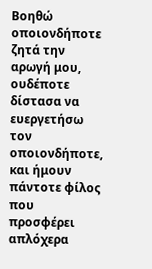Βοηθώ οποιονδήποτε ζητά την αρωγή μου, ουδέποτε δίστασα να ευεργετήσω τον οποιονδήποτε, και ήμουν πάντοτε φίλος που προσφέρει απλόχερα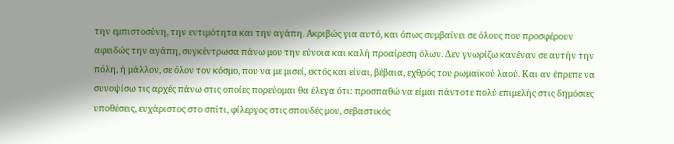την εμπιστοσύνη, την εντιμότητα και την αγάπη. Ακριβώς για αυτό, και όπως συμβαίνει σε όλους που προσφέρουν αφειδώς την αγάπη, συγκέντρωσα πάνω μου την εύνοια και καλή προαίρεση όλων. Δεν γνωρίζω κανέναν σε αυτήν την πόλη, ή μάλλον, σε όλον τον κόσμο, που να με μισεί, εκτός και είναι, βέβαια, εχθρός του ρωμαϊκού λαού. Και αν έπρεπε να συνοψίσω τις αρχές πάνω στις οποίες πορεύομαι θα έλεγα ότι: προσπαθώ να είμαι πάντοτε πολύ επιμελής στις δημόσιες υποθέσεις, ευχάριστος στο σπίτι, φίλεργος στις σπουδές μου, σεβαστικός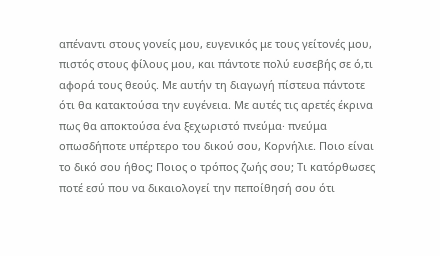απέναντι στους γονείς μου, ευγενικός με τους γείτονές μου, πιστός στους φίλους μου, και πάντοτε πολύ ευσεβής σε ό,τι αφορά τους θεούς. Με αυτήν τη διαγωγή πίστευα πάντοτε ότι θα κατακτούσα την ευγένεια. Με αυτές τις αρετές έκρινα πως θα αποκτούσα ένα ξεχωριστό πνεύμα· πνεύμα οπωσδήποτε υπέρτερο του δικού σου, Κορνήλιε. Ποιο είναι το δικό σου ήθος; Ποιος ο τρόπος ζωής σου; Τι κατόρθωσες ποτέ εσύ που να δικαιολογεί την πεποίθησή σου ότι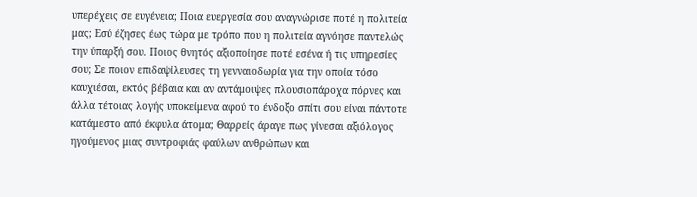υπερέχεις σε ευγένεια; Ποια ευεργεσία σου αναγνώρισε ποτέ η πολιτεία μας; Εσύ έζησες έως τώρα με τρόπο που η πολιτεία αγνόησε παντελώς την ύπαρξή σου. Ποιος θνητός αξιοποίησε ποτέ εσένα ή τις υπηρεσίες σου; Σε ποιον επιδαψίλευσες τη γενναιοδωρία για την οποία τόσο καυχιέσαι, εκτός βέβαια και αν αντάμοιψες πλουσιοπάροχα πόρνες και άλλα τέτοιας λογής υποκείμενα αφού το ένδοξο σπίτι σου είναι πάντοτε κατάμεστο από έκφυλα άτομα; Θαρρείς άραγε πως γίνεσαι αξιόλογος ηγούμενος μιας συντροφιάς φαύλων ανθρώπων και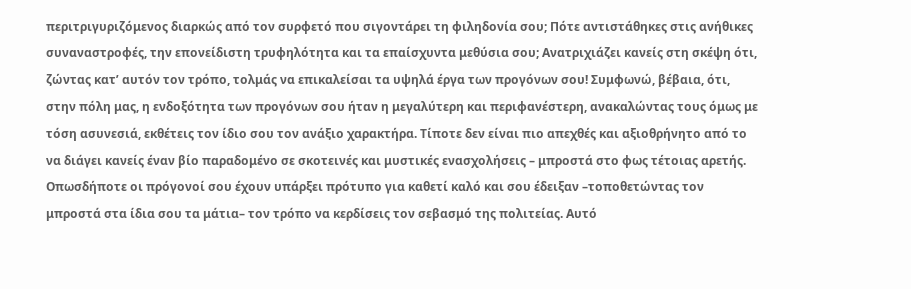περιτριγυριζόμενος διαρκώς από τον συρφετό που σιγοντάρει τη φιληδονία σου; Πότε αντιστάθηκες στις ανήθικες συναναστροφές, την επονείδιστη τρυφηλότητα και τα επαίσχυντα μεθύσια σου; Ανατριχιάζει κανείς στη σκέψη ότι, ζώντας κατ’ αυτόν τον τρόπο, τολμάς να επικαλείσαι τα υψηλά έργα των προγόνων σου! Συμφωνώ, βέβαια, ότι, στην πόλη μας, η ενδοξότητα των προγόνων σου ήταν η μεγαλύτερη και περιφανέστερη, ανακαλώντας τους όμως με τόση ασυνεσιά, εκθέτεις τον ίδιο σου τον ανάξιο χαρακτήρα. Τίποτε δεν είναι πιο απεχθές και αξιοθρήνητο από το να διάγει κανείς έναν βίο παραδομένο σε σκοτεινές και μυστικές ενασχολήσεις – μπροστά στο φως τέτοιας αρετής. Οπωσδήποτε οι πρόγονοί σου έχουν υπάρξει πρότυπο για καθετί καλό και σου έδειξαν –τοποθετώντας τον μπροστά στα ίδια σου τα μάτια– τον τρόπο να κερδίσεις τον σεβασμό της πολιτείας. Αυτό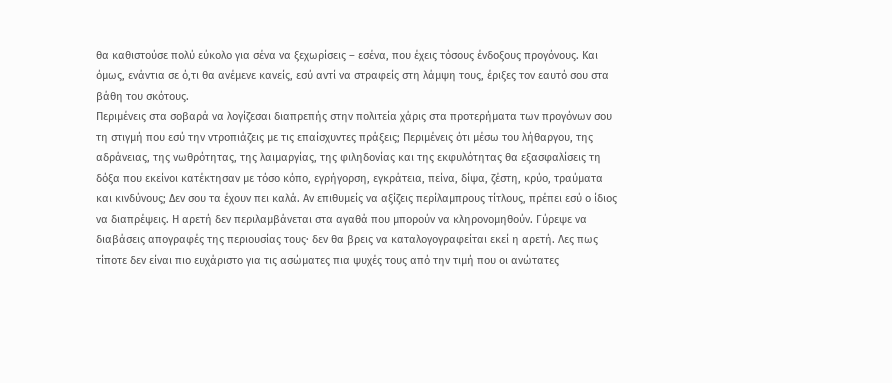θα καθιστούσε πολύ εύκολο για σένα να ξεχωρίσεις – εσένα, που έχεις τόσους ένδοξους προγόνους. Και όμως, ενάντια σε ό,τι θα ανέμενε κανείς, εσύ αντί να στραφείς στη λάμψη τους, έριξες τον εαυτό σου στα βάθη του σκότους.
Περιμένεις στα σοβαρά να λογίζεσαι διαπρεπής στην πολιτεία χάρις στα προτερήματα των προγόνων σου τη στιγμή που εσύ την ντροπιάζεις με τις επαίσχυντες πράξεις; Περιμένεις ότι μέσω του λήθαργου, της αδράνειας, της νωθρότητας, της λαιμαργίας, της φιληδονίας και της εκφυλότητας θα εξασφαλίσεις τη δόξα που εκείνοι κατέκτησαν με τόσο κόπο, εγρήγορση, εγκράτεια, πείνα, δίψα, ζέστη, κρύο, τραύματα και κινδύνους; Δεν σου τα έχουν πει καλά. Αν επιθυμείς να αξίζεις περίλαμπρους τίτλους, πρέπει εσύ ο ίδιος να διαπρέψεις. Η αρετή δεν περιλαμβάνεται στα αγαθά που μπορούν να κληρονομηθούν. Γύρεψε να διαβάσεις απογραφές της περιουσίας τους· δεν θα βρεις να καταλογογραφείται εκεί η αρετή. Λες πως τίποτε δεν είναι πιο ευχάριστο για τις ασώματες πια ψυχές τους από την τιμή που οι ανώτατες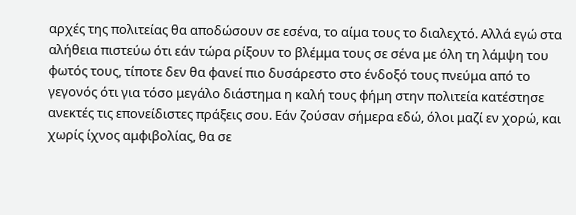αρχές της πολιτείας θα αποδώσουν σε εσένα, το αίμα τους το διαλεχτό. Αλλά εγώ στα αλήθεια πιστεύω ότι εάν τώρα ρίξουν το βλέμμα τους σε σένα με όλη τη λάμψη του φωτός τους, τίποτε δεν θα φανεί πιο δυσάρεστο στο ένδοξό τους πνεύμα από το γεγονός ότι για τόσο μεγάλο διάστημα η καλή τους φήμη στην πολιτεία κατέστησε ανεκτές τις επονείδιστες πράξεις σου. Εάν ζούσαν σήμερα εδώ, όλοι μαζί εν χορώ, και χωρίς ίχνος αμφιβολίας, θα σε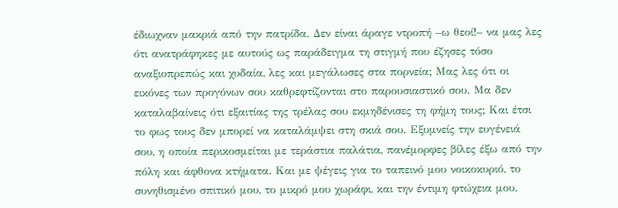έδιωχναν μακριά από την πατρίδα. Δεν είναι άραγε ντροπή –ω θεοί!– να μας λες ότι ανατράφηκες με αυτούς ως παράδειγμα τη στιγμή που έζησες τόσο αναξιοπρεπώς και χυδαία, λες και μεγάλωσες στα πορνεία; Μας λες ότι οι εικόνες των προγόνων σου καθρεφτίζονται στο παρουσιαστικό σου. Μα δεν καταλαβαίνεις ότι εξαιτίας της τρέλας σου εκμηδένισες τη φήμη τους; Και έτσι το φως τους δεν μπορεί να καταλάμψει στη σκιά σου. Εξυμνείς την ευγένειά σου, η οποία περικοσμείται με τεράστια παλάτια, πανέμορφες βίλες έξω από την πόλη και άφθονα κτήματα. Και με ψέγεις για το ταπεινό μου νοικοκυριό, το συνηθισμένο σπιτικό μου, το μικρό μου χωράφι, και την έντιμη φτώχεια μου.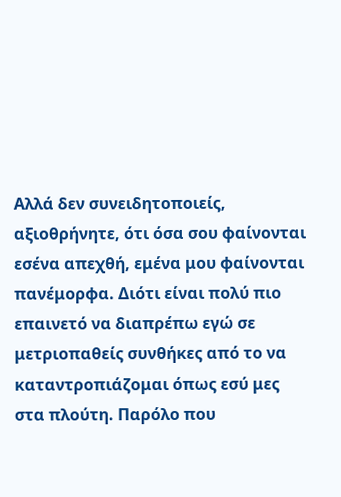Αλλά δεν συνειδητοποιείς, αξιοθρήνητε, ότι όσα σου φαίνονται εσένα απεχθή, εμένα μου φαίνονται πανέμορφα. Διότι είναι πολύ πιο επαινετό να διαπρέπω εγώ σε μετριοπαθείς συνθήκες από το να καταντροπιάζομαι όπως εσύ μες στα πλούτη. Παρόλο που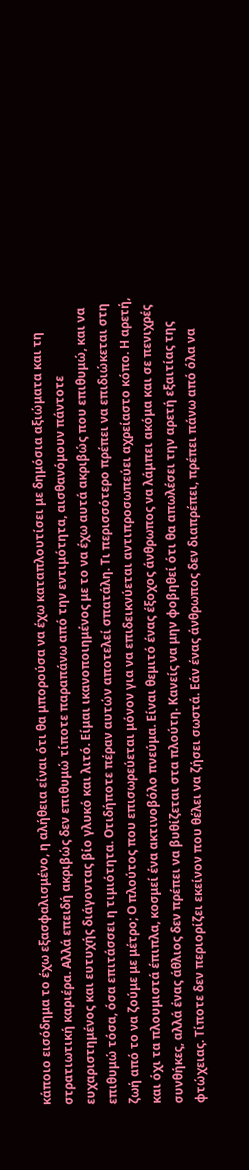κάποιο εισόδημα το έχω εξασφαλισμένο, η αλήθεια είναι ότι θα μπορούσα να έχω καταπλουτίσει με δημόσια αξιώματα και τη στρατιωτική καριέρα. Αλλά επειδή ακριβώς δεν επιθυμώ τίποτε παραπάνω από την εντιμότητα, αισθανόμουν πάντοτε ευχαριστημένος και ευτυχής διάγοντας βίο γλυκό και λιτό. Είμαι ικανοποιημένος με το να έχω αυτά ακριβώς που επιθυμώ, και να επιθυμώ τόσα, όσα επιτάσσει η τιμιότητα. Οτιδήποτε πέραν αυτών αποτελεί σπατάλη. Τι περισσότερο πρέπει να επιδιώκεται στη ζωή από το να ζούμε με μέτρο; Ο πλούτος που επισωρεύεται μόνον για να επιδεικνύεται αντιπροσωπεύει αχρείαστο κόπο. Η αρετή, και όχι τα πλουμιστά έπιπλα, κοσμεί ένα ακτινοβόλο πνεύμα. Είναι θεμιτό ένας έξοχος άνθρωπος να λάμπει ακόμα και σε πενιχρές συνθήκες, αλλά ένας άθλιος δεν πρέπει να βυθίζεται στα πλούτη. Κανείς να μην φοβηθεί ότι θα απωλέσει την αρετή εξαιτίας της φτώχειας. Τίποτε δεν περιορίζει εκείνον που θέλει να ζήσει σωστά. Εάν ένας άνθρωπος δεν διαπρέπει, πρέπει πάνω από όλα να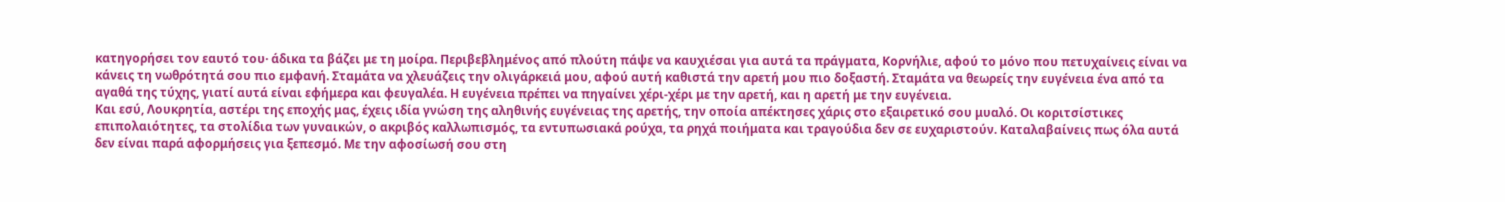κατηγορήσει τον εαυτό του· άδικα τα βάζει με τη μοίρα. Περιβεβλημένος από πλούτη πάψε να καυχιέσαι για αυτά τα πράγματα, Κορνήλιε, αφού το μόνο που πετυχαίνεις είναι να κάνεις τη νωθρότητά σου πιο εμφανή. Σταμάτα να χλευάζεις την ολιγάρκειά μου, αφού αυτή καθιστά την αρετή μου πιο δοξαστή. Σταμάτα να θεωρείς την ευγένεια ένα από τα αγαθά της τύχης, γιατί αυτά είναι εφήμερα και φευγαλέα. Η ευγένεια πρέπει να πηγαίνει χέρι-χέρι με την αρετή, και η αρετή με την ευγένεια.
Και εσύ, Λουκρητία, αστέρι της εποχής μας, έχεις ιδία γνώση της αληθινής ευγένειας της αρετής, την οποία απέκτησες χάρις στο εξαιρετικό σου μυαλό. Οι κοριτσίστικες επιπολαιότητες, τα στολίδια των γυναικών, ο ακριβός καλλωπισμός, τα εντυπωσιακά ρούχα, τα ρηχά ποιήματα και τραγούδια δεν σε ευχαριστούν. Καταλαβαίνεις πως όλα αυτά δεν είναι παρά αφορμήσεις για ξεπεσμό. Με την αφοσίωσή σου στη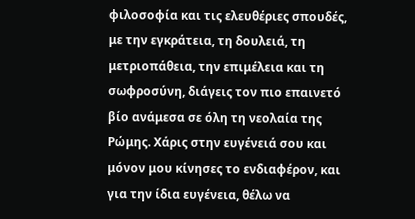φιλοσοφία και τις ελευθέριες σπουδές, με την εγκράτεια, τη δουλειά, τη μετριοπάθεια, την επιμέλεια και τη σωφροσύνη, διάγεις τον πιο επαινετό βίο ανάμεσα σε όλη τη νεολαία της Ρώμης. Χάρις στην ευγένειά σου και μόνον μου κίνησες το ενδιαφέρον, και για την ίδια ευγένεια, θέλω να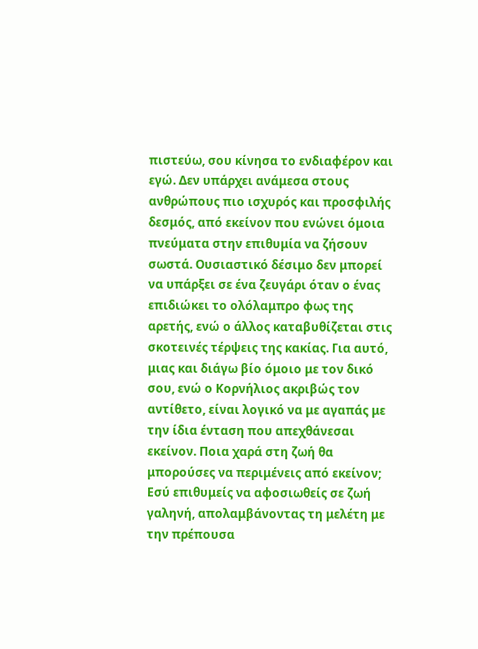πιστεύω, σου κίνησα το ενδιαφέρον και εγώ. Δεν υπάρχει ανάμεσα στους ανθρώπους πιο ισχυρός και προσφιλής δεσμός, από εκείνον που ενώνει όμοια πνεύματα στην επιθυμία να ζήσουν σωστά. Ουσιαστικό δέσιμο δεν μπορεί να υπάρξει σε ένα ζευγάρι όταν ο ένας επιδιώκει το ολόλαμπρο φως της αρετής, ενώ ο άλλος καταβυθίζεται στις σκοτεινές τέρψεις της κακίας. Για αυτό, μιας και διάγω βίο όμοιο με τον δικό σου, ενώ ο Κορνήλιος ακριβώς τον αντίθετο, είναι λογικό να με αγαπάς με την ίδια ένταση που απεχθάνεσαι εκείνον. Ποια χαρά στη ζωή θα μπορούσες να περιμένεις από εκείνον; Εσύ επιθυμείς να αφοσιωθείς σε ζωή γαληνή, απολαμβάνοντας τη μελέτη με την πρέπουσα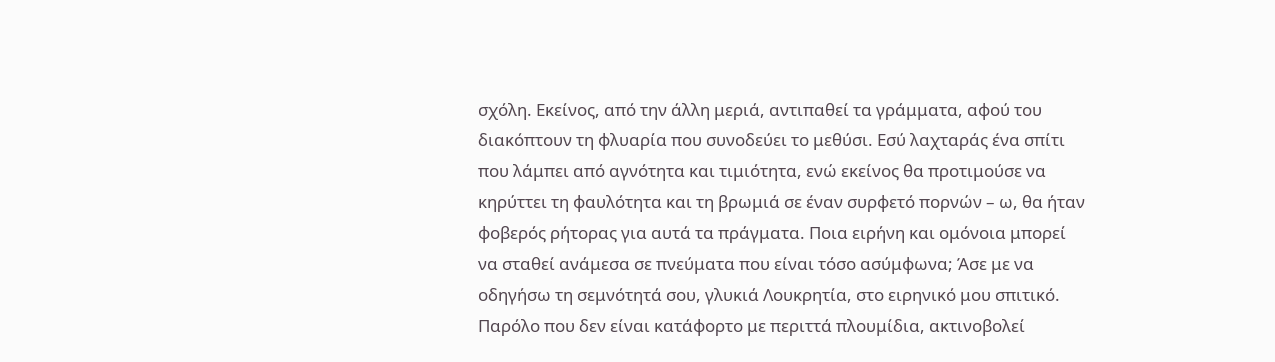σχόλη. Εκείνος, από την άλλη μεριά, αντιπαθεί τα γράμματα, αφού του διακόπτουν τη φλυαρία που συνοδεύει το μεθύσι. Εσύ λαχταράς ένα σπίτι που λάμπει από αγνότητα και τιμιότητα, ενώ εκείνος θα προτιμούσε να κηρύττει τη φαυλότητα και τη βρωμιά σε έναν συρφετό πορνών – ω, θα ήταν φοβερός ρήτορας για αυτά τα πράγματα. Ποια ειρήνη και ομόνοια μπορεί να σταθεί ανάμεσα σε πνεύματα που είναι τόσο ασύμφωνα; Άσε με να οδηγήσω τη σεμνότητά σου, γλυκιά Λουκρητία, στο ειρηνικό μου σπιτικό. Παρόλο που δεν είναι κατάφορτο με περιττά πλουμίδια, ακτινοβολεί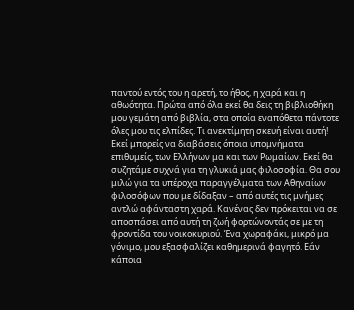παντού εντός του η αρετή, το ήθος, η χαρά και η αθωότητα. Πρώτα από όλα εκεί θα δεις τη βιβλιοθήκη μου γεμάτη από βιβλία, στα οποία εναπόθετα πάντοτε όλες μου τις ελπίδες. Τι ανεκτίμητη σκευή είναι αυτή! Εκεί μπορείς να διαβάσεις όποια υπομνήματα επιθυμείς, των Ελλήνων μα και των Ρωμαίων. Εκεί θα συζητάμε συχνά για τη γλυκιά μας φιλοσοφία. Θα σου μιλώ για τα υπέροχα παραγγέλματα των Αθηναίων φιλοσόφων που με δίδαξαν – από αυτές τις μνήμες αντλώ αφάνταστη χαρά. Κανένας δεν πρόκειται να σε αποσπάσει από αυτή τη ζωή φορτώνοντάς σε με τη φροντίδα του νοικοκυριού. Ένα χωραφάκι, μικρό μα γόνιμο, μου εξασφαλίζει καθημερινά φαγητό. Εάν κάποια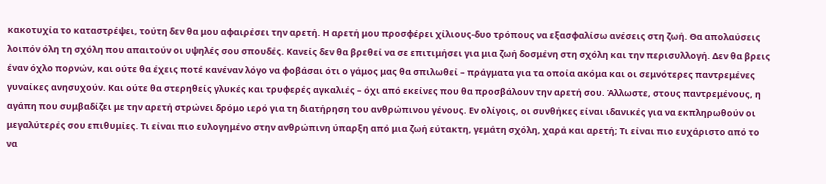κακοτυχία το καταστρέψει, τούτη δεν θα μου αφαιρέσει την αρετή. Η αρετή μου προσφέρει χίλιους-δυο τρόπους να εξασφαλίσω ανέσεις στη ζωή. Θα απολαύσεις λοιπόν όλη τη σχόλη που απαιτούν οι υψηλές σου σπουδές. Κανείς δεν θα βρεθεί να σε επιτιμήσει για μια ζωή δοσμένη στη σχόλη και την περισυλλογή. Δεν θα βρεις έναν όχλο πορνών, και ούτε θα έχεις ποτέ κανέναν λόγο να φοβάσαι ότι ο γάμος μας θα σπιλωθεί – πράγματα για τα οποία ακόμα και οι σεμνότερες παντρεμένες γυναίκες ανησυχούν. Και ούτε θα στερηθείς γλυκές και τρυφερές αγκαλιές – όχι από εκείνες που θα προσβάλουν την αρετή σου. Άλλωστε, στους παντρεμένους, η αγάπη που συμβαδίζει με την αρετή στρώνει δρόμο ιερό για τη διατήρηση του ανθρώπινου γένους. Εν ολίγοις, οι συνθήκες είναι ιδανικές για να εκπληρωθούν οι μεγαλύτερές σου επιθυμίες. Τι είναι πιο ευλογημένο στην ανθρώπινη ύπαρξη από μια ζωή εύτακτη, γεμάτη σχόλη, χαρά και αρετή; Τι είναι πιο ευχάριστο από το να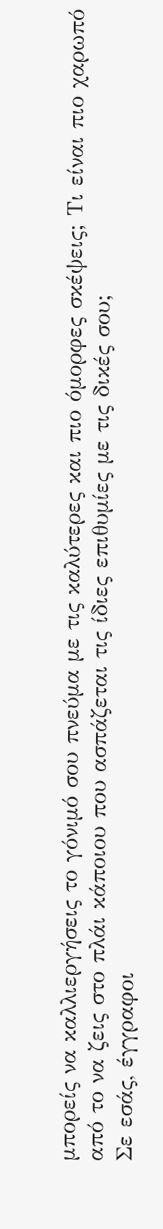μπορείς να καλλιεργήσεις το γόνιμό σου πνεύμα με τις καλύτερες και πιο όμορφες σκέψεις; Τι είναι πιο χαρωπό από το να ζεις στο πλάι κάποιου που ασπάζεται τις ίδιες επιθυμίες με τις δικές σου;
Σε εσάς, έγγραφοι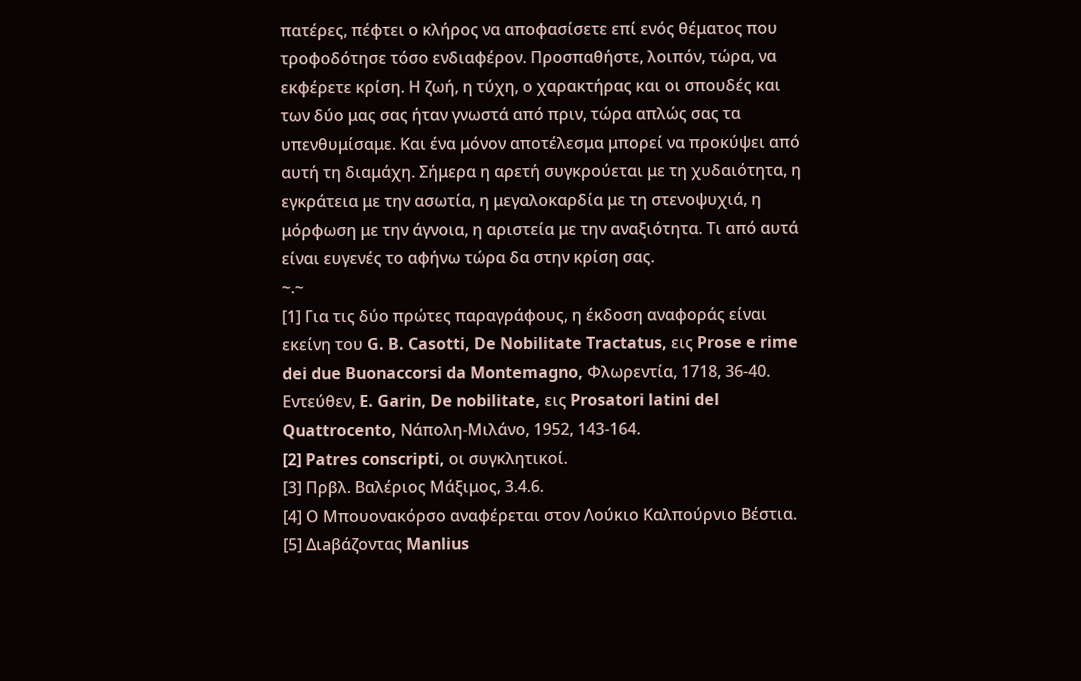πατέρες, πέφτει ο κλήρος να αποφασίσετε επί ενός θέματος που τροφοδότησε τόσο ενδιαφέρον. Προσπαθήστε, λοιπόν, τώρα, να εκφέρετε κρίση. Η ζωή, η τύχη, ο χαρακτήρας και οι σπουδές και των δύο μας σας ήταν γνωστά από πριν, τώρα απλώς σας τα υπενθυμίσαμε. Και ένα μόνον αποτέλεσμα μπορεί να προκύψει από αυτή τη διαμάχη. Σήμερα η αρετή συγκρούεται με τη χυδαιότητα, η εγκράτεια με την ασωτία, η μεγαλοκαρδία με τη στενοψυχιά, η μόρφωση με την άγνοια, η αριστεία με την αναξιότητα. Τι από αυτά είναι ευγενές το αφήνω τώρα δα στην κρίση σας.
~.~
[1] Για τις δύο πρώτες παραγράφους, η έκδοση αναφοράς είναι εκείνη του G. B. Casotti, De Nobilitate Tractatus, εις Prose e rime dei due Buonaccorsi da Montemagno, Φλωρεντία, 1718, 36-40. Εντεύθεν, E. Garin, De nobilitate, εις Prosatori latini del Quattrocento, Νάπολη-Μιλάνο, 1952, 143-164.
[2] Patres conscripti, οι συγκλητικοί.
[3] Πρβλ. Βαλέριος Μάξιμος, 3.4.6.
[4] Ο Μπουονακόρσο αναφέρεται στον Λούκιο Καλπούρνιο Βέστια.
[5] Διaβάζοντας Manlius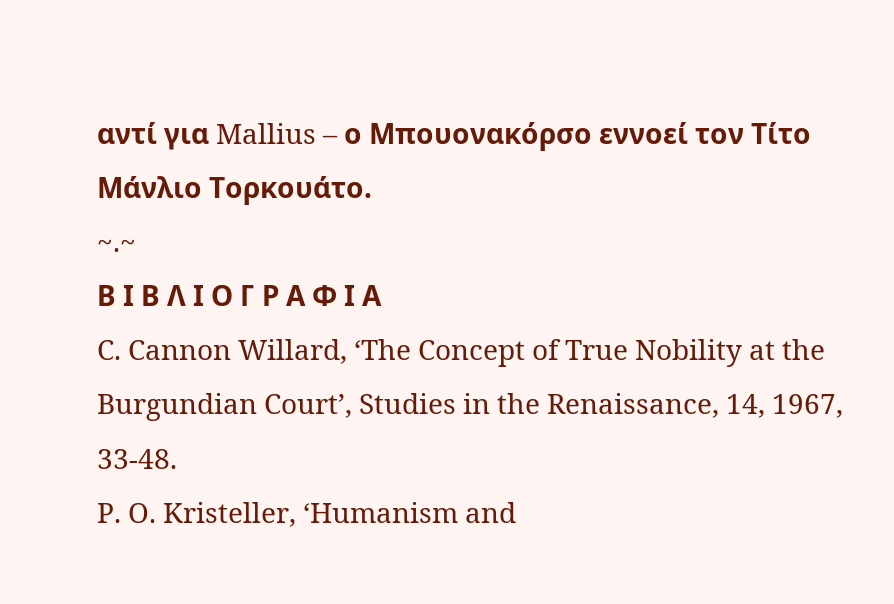αντί για Mallius – ο Μπουονακόρσο εννοεί τον Τίτο Μάνλιο Τορκουάτο.
~.~
Β Ι Β Λ Ι Ο Γ Ρ Α Φ Ι Α
C. Cannon Willard, ‘The Concept of True Nobility at the Burgundian Court’, Studies in the Renaissance, 14, 1967, 33-48.
P. O. Kristeller, ‘Humanism and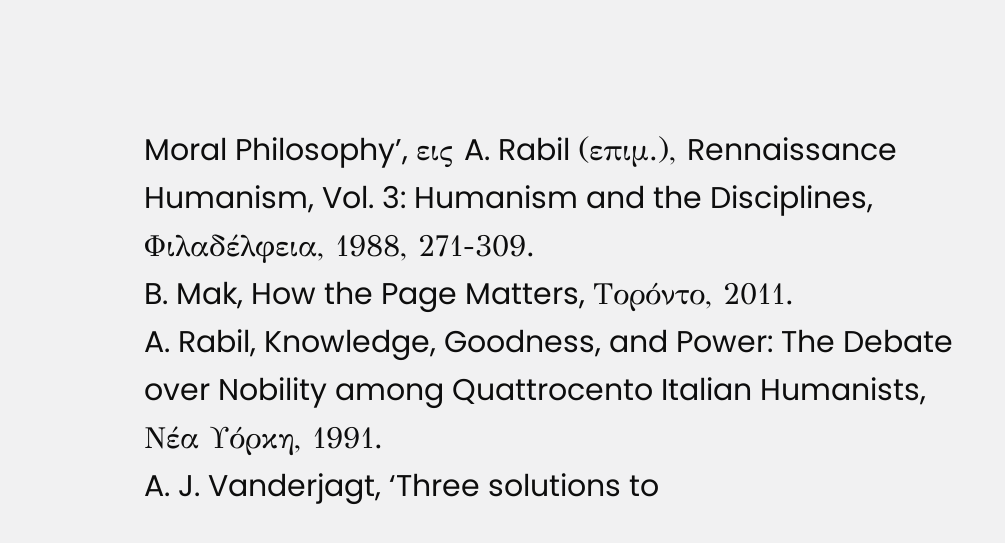Moral Philosophy’, εις A. Rabil (επιμ.), Rennaissance Humanism, Vol. 3: Humanism and the Disciplines, Φιλαδέλφεια, 1988, 271-309.
B. Mak, How the Page Matters, Τορόντο, 2011.
A. Rabil, Knowledge, Goodness, and Power: The Debate over Nobility among Quattrocento Italian Humanists, Νέα Υόρκη, 1991.
A. J. Vanderjagt, ‘Three solutions to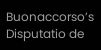Buonaccorso’s Disputatio de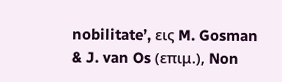nobilitate’, εις M. Gosman & J. van Os (επιμ.), Non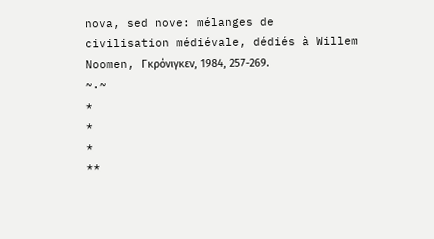nova, sed nove: mélanges de civilisation médiévale, dédiés à Willem Noomen, Γκρόνιγκεν, 1984, 257-269.
~.~
*
*
*
**